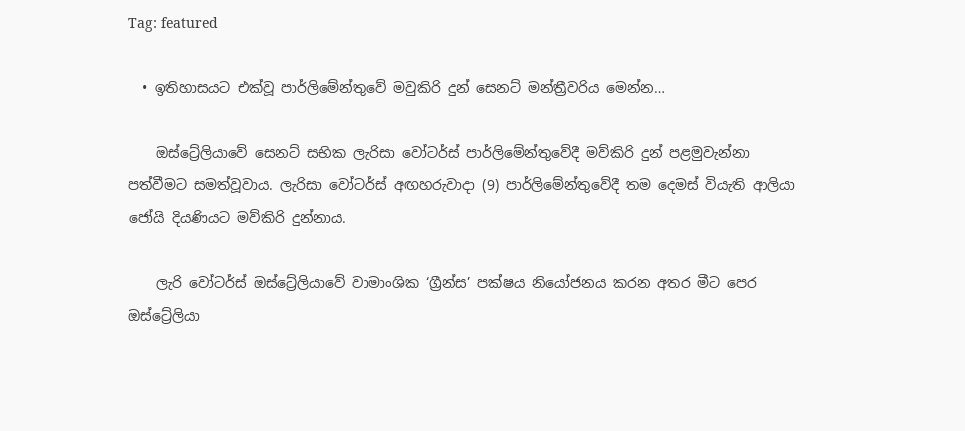Tag: featured

  • ඉතිහාසයට එක්වූ පාර්ලිමේන්තුවේ මවුකිරි දුන් සෙනට් මන්ත්‍රීවරිය මෙන්න…

    ඔස්ට්‍රේලියාවේ සෙනට් සභික ලැරිසා වෝටර්ස් පාර්ලිමේන්තුවේදී මව්කිරි දුන් පළමුවැන්නා පත්වීමට සමත්වූවාය. ලැරිසා වෝටර්ස් අඟහරුවාදා (9) පාර්ලිමේන්තුවේදී තම දෙමස් වියැති ආලියා ජෝයි දියණියට මව්කිරි දුන්නාය.

    ලැරි වෝටර්ස් ඔස්ට්‍රේලියාවේ වාමාංශික ‘ග්‍රීන්ස’ පක්ෂය නියෝජනය කරන අතර මීට පෙර ඔස්ට්‍රේලියා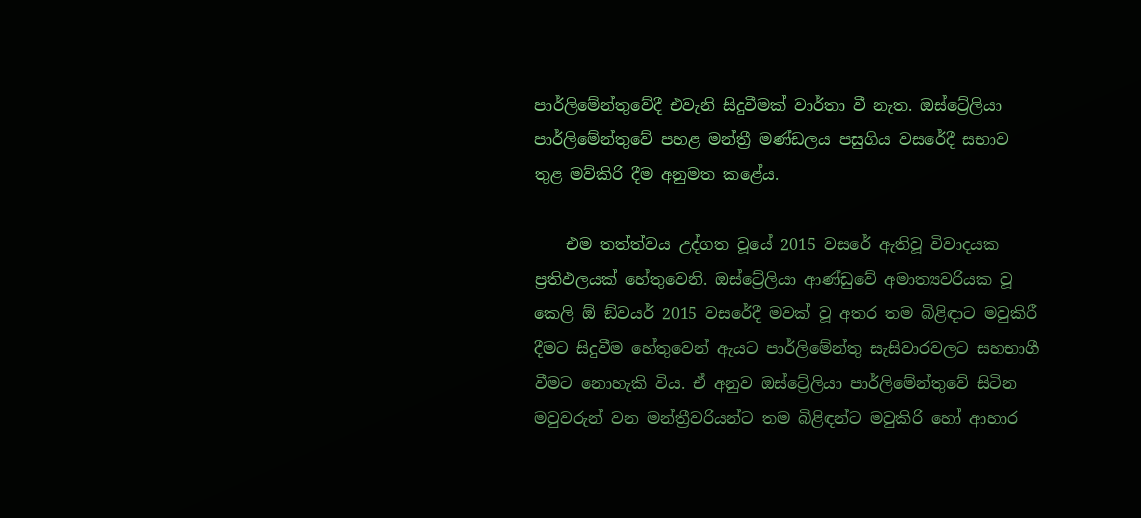පාර්ලිමේන්තුවේදී එවැනි සිදුවීමක් වාර්තා වී නැත. ඔස්ට්‍රේලියා පාර්ලිමේන්තුවේ පහළ මන්ත්‍රී මණ්ඩලය පසුගිය වසරේදී සභාව තුළ මව්කිරි දීම අනුමත කළේය.

    එම තත්ත්වය උද්ගත වූයේ 2015 වසරේ ඇතිවූ විවාදයක ප්‍රතිඵලයක් හේතුවෙනි. ඔස්ට්‍රේලියා ආණ්ඩුවේ අමාත්‍යවරියක වූ කෙලි ඕ ඞ්වයර් 2015 වසරේදී මවක් වූ අතර තම බිළිඳාට මවුකිරී දීමට සිදුවීම හේතුවෙන් ඇයට පාර්ලිමේන්තු සැසිවාරවලට සහභාගී වීමට නොහැකි විය. ඒ අනුව ඔස්ට්‍රේලියා පාර්ලිමේන්තුවේ සිටින මවුවරුන් වන මන්ත්‍රීවරියන්ට තම බිළිඳන්ට මවුකිරි හෝ ආහාර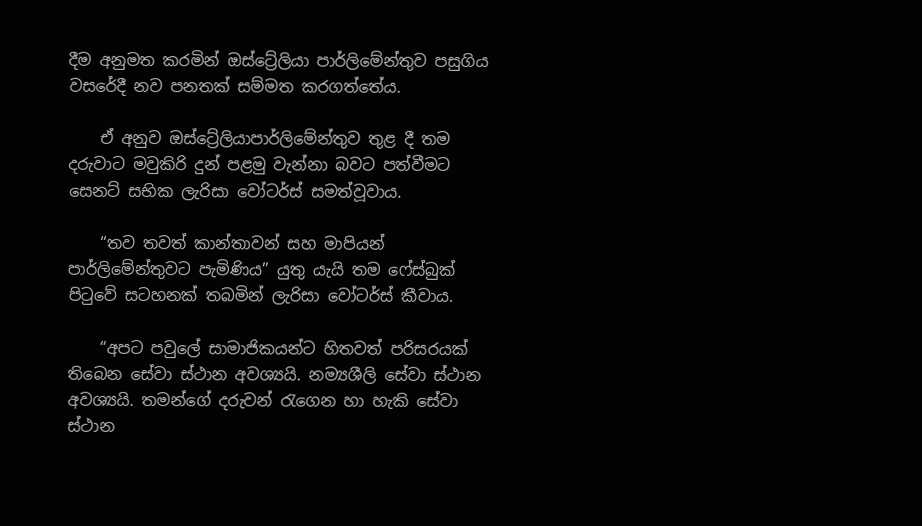දීම අනුමත කරමින් ඔස්ට්‍රේලියා පාර්ලිමේන්තුව පසුගිය වසරේදී නව පනතක් සම්මත කරගත්තේය.

    ඒ අනුව ඔස්ට්‍රේලියාපාර්ලිමේන්තුව තුළ දී තම දරුවාට මවුකිරි දුන් පළමු වැන්නා බවට පත්වීමට සෙනට් සභික ලැරිසා වෝටර්ස් සමත්වූවාය.

    “තව තවත් කාන්තාවන් සහ මාපියන් පාර්ලිමේන්තුවට පැමිණිය” යුතු යැයි තම ෆේස්බුක් පිටුවේ සටහනක් තබමින් ලැරිසා වෝටර්ස් කීවාය.

    “අපට පවුලේ සාමාජිකයන්ට හිතවත් පරිසරයක් තිබෙන සේවා ස්ථාන අවශ්‍යයි. නම්‍යශීලි සේවා ස්ථාන අවශ්‍යයි. තමන්ගේ දරුවන් රැගෙන හා හැකි සේවා ස්ථාන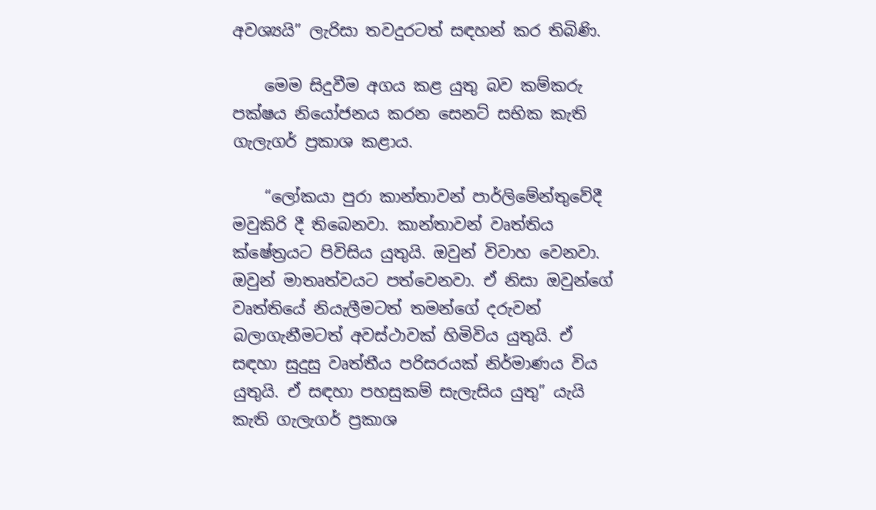අවශ්‍යයි” ලැරිසා තවදුරටත් සඳහන් කර තිබිණි.

    මෙම සිදුවීම අගය කළ යුතු බව කම්කරු පක්ෂය නියෝජනය කරන සෙනට් සභික කැති ගැලැගර් ප්‍රකාශ කළාය.

    “ලෝකයා පුරා කාන්තාවන් පාර්ලිමේන්තුවේදී මවුකිරි දී තිබෙනවා. කාන්තාවන් වෘත්තිය ක්ෂේත්‍රයට පිවිසිය යුතුයි. ඔවුන් විවාහ වෙනවා. ඔවුන් මාතෘත්වයට පත්වෙනවා. ඒ නිසා ඔවුන්ගේ වෘත්තියේ නියැලීමටත් තමන්ගේ දරුවන් බලාගැනීමටත් අවස්ථාවක් හිමිවිය යුතුයි. ඒ සඳහා සුදුසු වෘත්තීය පරිසරයක් නිර්මාණය විය යුතුයි. ඒ සඳහා පහසුකම් සැලැසිය යුතු” යැයි කැති ගැලැගර් ප්‍රකාශ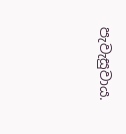පැවැසුවාය.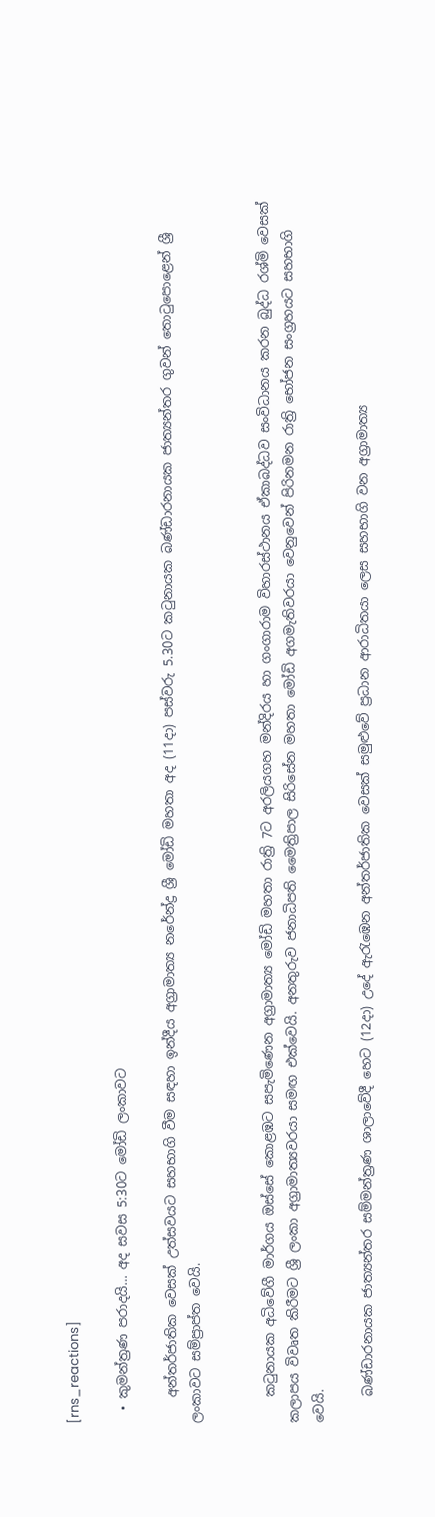[rns_reactions]

  • කුමන්ත්‍රණ පරාදයි… අද සවස 5:30ට මෝඩි ලංකාවට

    අන්තර්ජාතික වෙසක් උත්සවයට සහභාගි වීම සඳහා ඉන්දීය අග්‍රාමාත්‍ය නරේන්ද්‍ර ශ්‍රී මෝඩි මහතා අද (11දා) පස්වරු 5.30ට කටුනායක බණ්ඩාරනායක ජාත්‍යන්තර ගුවන් තොටුපොළෙන් ශ්‍රී ලංකාවට සම්ප්‍රාප්ත වෙයි.


    කටුනායක අධිවේගී මාර්ගය ඔස්සේ කොළඹට සපැමිණෙන අග්‍රාමාත්‍ය මෝඩි මහතා රාත්‍රි 7ට අරලියගහ මන්දිරය හා ගංගාරාම විහාරස්ථානය ඒකාබද්ධව සංවිධානය කරන බුද්ධ රශ්මි වෙසක් කලාපය විවෘත කිරීමට ශ්‍රී ලංකා අග්‍රාමාත්‍යවරයා සමඟ එක්වෙයි. අනතුරුව ජනාධිපති මෛත්‍රිපාල සිරිසේන මහතා මෝඩි අගමැතිවරයා වෙනුවෙන් පිරිනමන රාත්‍රි භෝජන සංග්‍රහයට සහභාගි වෙයි.

    බණ්ඩාරනායක ජාත්‍යන්තර සම්මන්ත්‍රණ ශාලාවේදී හෙට (12දා) උදේ ඇරැඹෙන අන්තර්ජාතික වෙසක් සමුළුවේ ප්‍රධාන ආරාධිතයා ලෙස සහභාගි වන අග්‍රාමාත්‍ය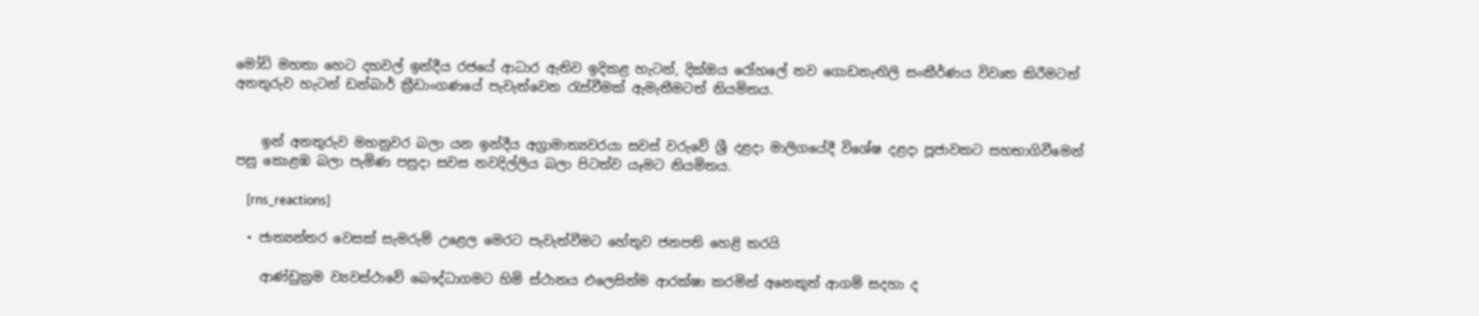මෝඩි මහතා හෙට දහවල් ඉන්දීය රජයේ ආධාර ඇතිව ඉදිකළ හැටන්, දික්ඔය රෝහලේ නව ගොඩනැඟිලි සංකීර්ණය විවෘත කිරීමටත් අනතුරුව හැටන් ඩන්බාර් ක්‍රීඩාංගණයේ පැවැත්වෙන රැස්වීමක් ඇමැතීමටත් නියමිතය.


    ඉන් අනතුරුව මහනුවර බලා යන ඉන්දීය අග්‍රාමාත්‍යවරයා සවස් වරුවේ ශ්‍රී දළදා මාලිගයේදී විශේෂ දළදා පූජාවකට සහභාගිවීමෙන් පසු කොළඹ බලා පැමිණ පසුදා සවස නවදිල්ලිය බලා පිටත්ව යෑමට නියමිතය.

    [rns_reactions]

  • ජාත්‍යන්තර වෙසක් සැමරුම් උළෙල මෙරට පැවැත්වීමට හේතුව ජනපති හෙළි කරයි

    ආණ්ඩුක්‍රම ව්‍යවස්ථාවේ බෞද්ධාගමට හිමි ස්ථානය එලෙසින්ම ආරක්ෂා කරමින් අනෙකුත් ආගම් සදහා ද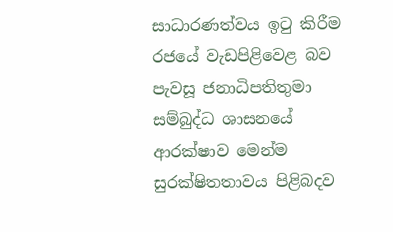සාධාරණත්වය ඉටු කිරීම රජයේ වැඩපිළිවෙළ බව පැවසූ ජනාධිපතිතුමා සම්බුද්ධ ශාසනයේ ආරක්ෂාව මෙන්ම සුරක්ෂිතතාවය පිළිබදව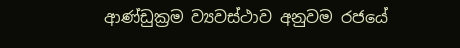ආණ්ඩුක්‍රම ව්‍යවස්ථාව අනුවම රජයේ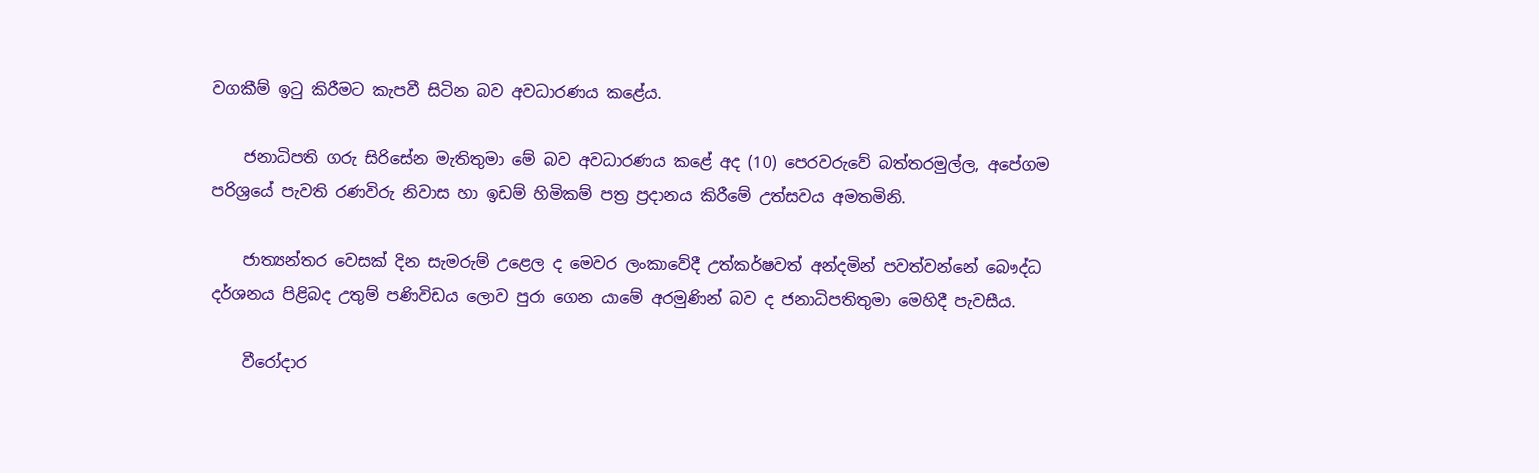වගකීම් ඉටු කිරීමට කැපවී සිටින බව අවධාරණය කළේය.

    ජනාධිපති ගරු සිරිසේන මැතිතුමා මේ බව අවධාරණය කළේ අද (10) පෙරවරුවේ බත්තරමුල්ල, අපේගම පරිශ්‍රයේ පැවති රණවිරු නිවාස හා ඉඩම් හිමිකම් පත්‍ර ප්‍රදානය කිරීමේ උත්සවය අමතමිනි.

    ජාත්‍යන්තර වෙසක් දින සැමරුම් උළෙල ද මෙවර ලංකාවේදී උත්කර්ෂවත් අන්දමින් පවත්වන්නේ බෞද්ධ දර්ශනය පිළිබද උතුම් පණිවිඩය ලොව පුරා ගෙන යාමේ අරමුණින් බව ද ජනාධිපතිතුමා මෙහිදී පැවසීය.

    වීරෝදාර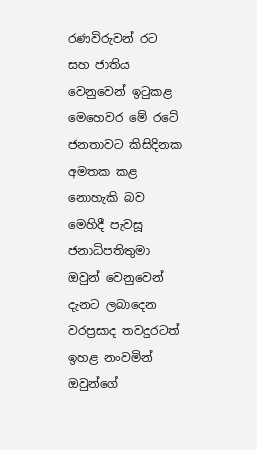රණවිරුවන් රට සහ ජාතිය වෙනුවෙන් ඉටුකළ මෙහෙවර මේ රටේ ජනතාවට කිසිදිනක අමතක කළ නොහැකි බව මෙහිදී පැවසූ ජනාධිපතිතුමා ඔවුන් වෙනුවෙන් දැනට ලබාදෙන වරප්‍රසාද තවදුරටත් ඉහළ නංවමින් ඔවුන්ගේ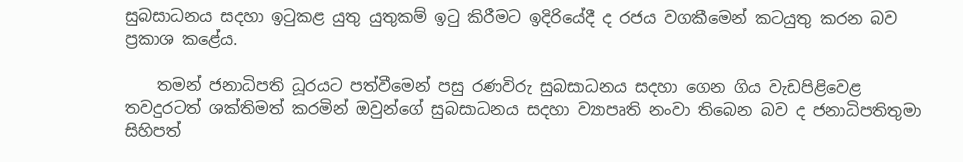සුබසාධනය සදහා ඉටුකළ යුතු යුතුකම් ඉටු කිරීමට ඉදිරියේදී ද රජය වගකීමෙන් කටයුතු කරන බව ප්‍රකාශ කළේය.

    තමන් ජනාධිපති ධූරයට පත්වීමෙන් පසු රණවිරු සුබසාධනය සදහා ගෙන ගිය වැඩපිළිවෙළ තවදුරටත් ශක්තිමත් කරමින් ඔවුන්ගේ සුබසාධනය සදහා ව්‍යාපෘති නංවා තිබෙන බව ද ජනාධිපතිතුමා සිහිපත්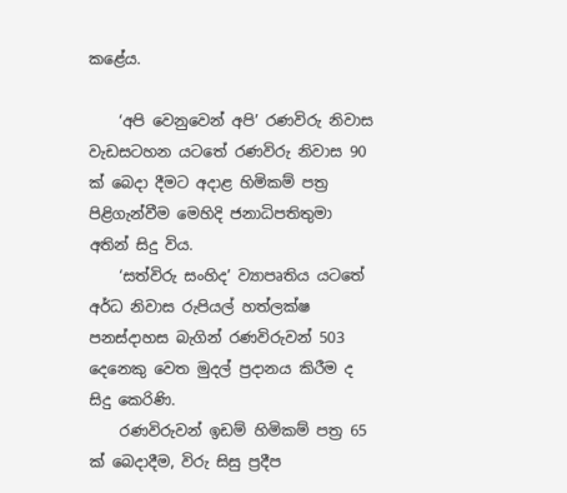කළේය.

    ‘අපි වෙනුවෙන් අපි’ රණවිරු නිවාස වැඩසටහන යටතේ රණවිරු නිවාස 90 ක් බෙදා දීමට අදාළ හිමිකම් පත්‍ර පිළිගැන්වීම මෙහිදි ජනාධිපතිතුමා අතින් සිදු විය.
    ‘සත්විරු සංහිද’ ව්‍යාපෘතිය යටතේ අර්ධ නිවාස රුපියල් හත්ලක්ෂ පනස්දාහස බැගින් රණවිරුවන් 503 දෙනෙකු වෙත මුදල් ප්‍රදානය කිරීම ද සිදු කෙරිණි.
    රණවිරුවන් ඉඩම් හිමිකම් පත්‍ර 65 ක් බෙදාදීම, විරු සිසු ප්‍රදීප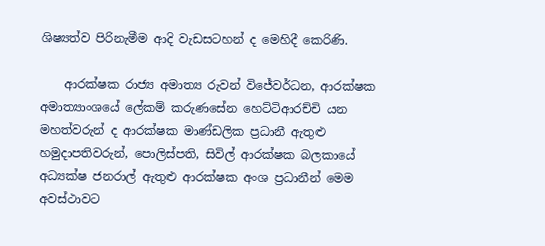ශිෂ්‍යත්ව පිරිනැමීම ආදි වැඩසටහන් ද මෙහිදී කෙරිණි.

    ආරක්ෂක රාජ්‍ය අමාත්‍ය රුවන් විජේවර්ධන, ආරක්ෂක අමාත්‍යාංශයේ ලේකම් කරුණසේන හෙට්ටිආරච්චි යන මහත්වරුන් ද ආරක්ෂක මාණ්ඩලික ප්‍රධානී ඇතුළු හමුදාපතිවරුන්, පොලිස්පති, සිවිල් ආරක්ෂක බලකායේ අධ්‍යක්ෂ ජනරාල් ඇතුළු ආරක්ෂක අංශ ප්‍රධානීන් මෙම අවස්ථාවට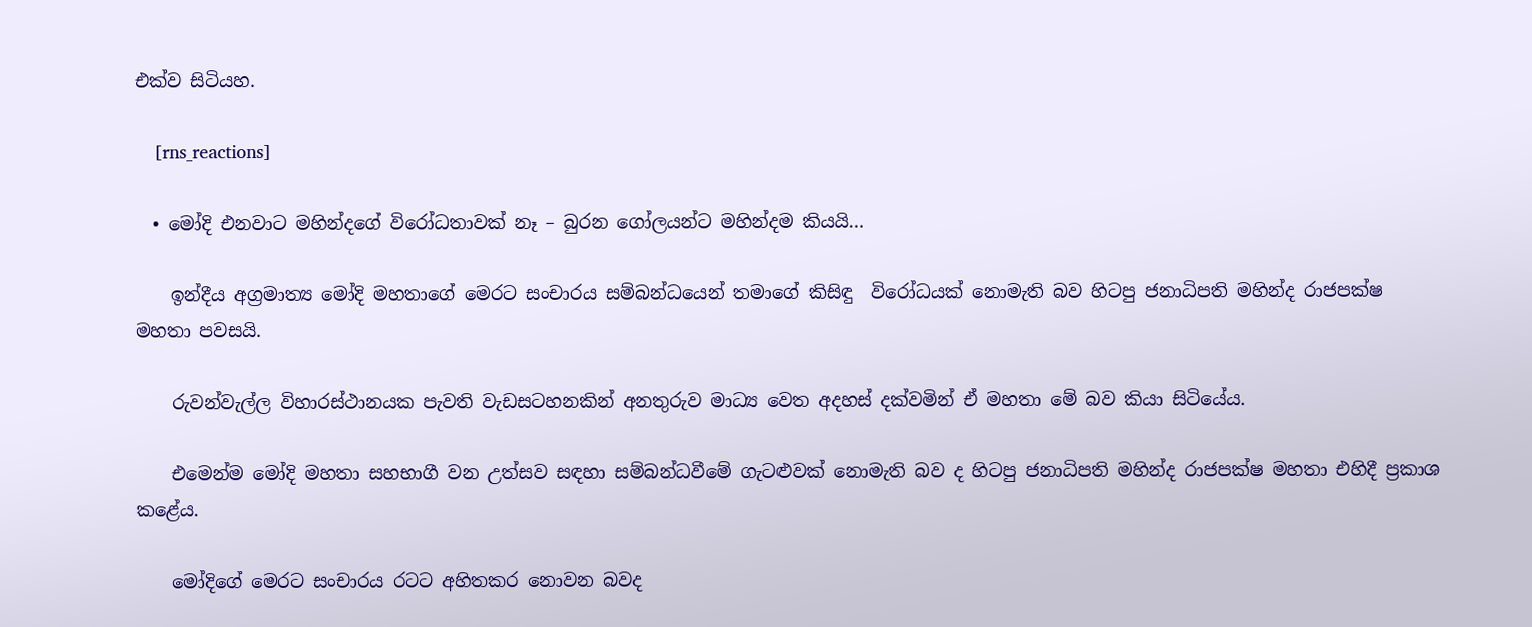එක්ව සිටියහ.

    [rns_reactions]

  • මෝදි එනවාට මහින්දගේ විරෝධතාවක් නෑ – බුරන ගෝලයන්ට මහින්දම කියයි…

    ඉන්දීය අග්‍රමාත්‍ය මෝදි මහතාගේ මෙරට සංචාරය සම්බන්ධයෙන් තමාගේ කිසිඳු  විරෝධයක් නොමැති බව හිටපු ජනාධිපති මහින්ද රාජපක්ෂ මහතා පවසයි.

    රුවන්වැල්ල විහාරස්ථානයක පැවති වැඩසටහනකින් අනතුරුව මාධ්‍ය වෙත අදහස් දක්වමින් ඒ මහතා මේ බව කියා සිටියේය.

    එමෙන්ම මෝදි මහතා සහභාගී වන උත්සව සඳහා සම්බන්ධවීමේ ගැටළුවක් නොමැති බව ද හිටපු ජනාධිපති මහින්ද රාජපක්ෂ මහතා එහිදී ප්‍රකාශ කළේය.

    මෝදිගේ මෙරට සංචාරය රටට අහිතකර නොවන බවද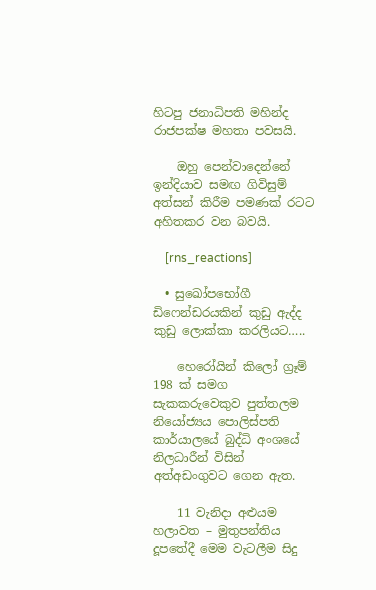හිටපු ජනාධිපති මහින්ද රාජපක්ෂ මහතා පවසයි.

    ඔහු පෙන්වාදෙන්නේ ඉන්දියාව සමඟ ගිවිසුම් අත්සන් කිරීම පමණක් රටට අහිතකර වන බවයි.

    [rns_reactions]

  • සුඛෝපභෝගී ඩිෆෙන්ඩරයකින් කුඩු ඇද්ද කුඩු ලොක්කා කරලියට…..

    හෙරෝයින් කිලෝ ග්‍රෑම් 198 ක් සමග සැකකරුවෙකුව පුත්තලම නියෝජ්‍යය පොලිස්පති කාර්යාලයේ බුද්ධි අංශයේ නිලධාරීන් විසින් අත්අඩංගුවට ගෙන ඇත.

    11 වැනිදා අළුයම හලාවත – මුතුපන්තිය දූපතේදී මෙම වැටලීම සිදු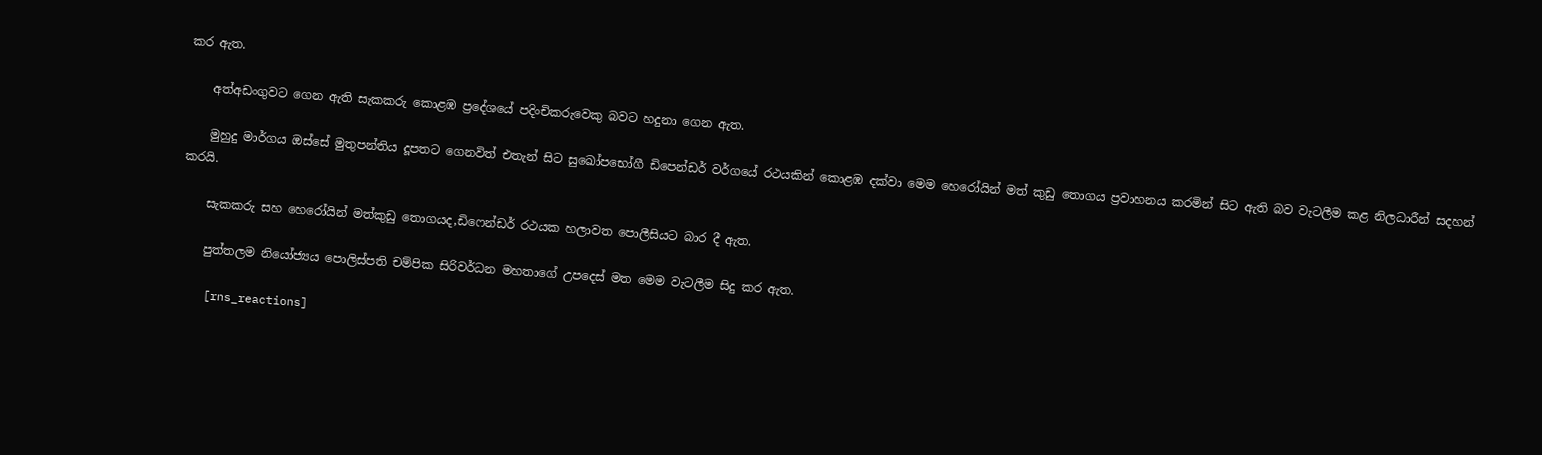කර ඇත.

    අත්අඩංගුවට ගෙන ඇති සැකකරු කොළඹ ප්‍රදේශයේ පදිංචිකරුවෙකු බවට හදුනා ගෙන ඇත.

    මුහුදු මාර්ගය ඔස්සේ මුතුපන්තිය දූපතට ගෙනවිත් එතැන් සිට සුඛෝපභෝගී ඩිපෙන්ඩර් වර්ගයේ රථයකින් කොළඹ දක්වා මෙම හෙරෝයින් මත් කුඩු තොගය ප්‍රවාහනය කරමින් සිට ඇති බව වැටලීම කළ නිලධාරීන් සදහන් කරයි.

    සැකකරු සහ හෙරෝයින් මත්කුඩු තොගයද,ඩිෆෙන්ඩර් රථයක හලාවත පොලීසියට බාර දී ඇත.

    පුත්තලම නියෝජ්‍යය පොලිස්පති චම්පික සිරිවර්ධන මහතාගේ උපදෙස් මත මෙම වැටලීම සිදු කර ඇත.

    [rns_reactions]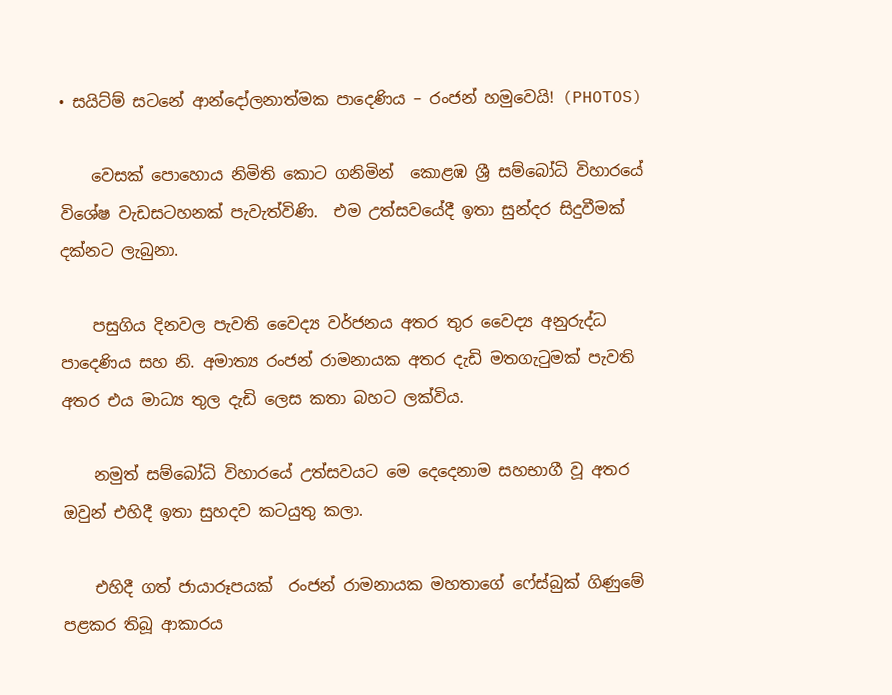• සයිට්ම් සටනේ ආන්දෝලනාත්මක පාදෙණිය – රංජන් හමුවෙයි! (PHOTOS)

    වෙසක් පොහොය නිමිති කොට ගනිමින්  කොළඹ ශ්‍රී සම්බෝධි විහාරයේ විශේෂ වැඩසටහනක් පැවැත්විණි.  එම උත්සවයේදී ඉතා සුන්දර සිදුවීමක් දක්නට ලැබුනා.

    පසුගිය දිනවල පැවති වෛද්‍ය වර්ජනය අතර තුර වෛද්‍ය අනුරුද්ධ පාදෙණිය සහ නි. අමාත්‍ය රංජන් රාමනායක අතර දැඩි මතගැටුමක් පැවති අතර එය මාධ්‍ය තුල දැඩි ලෙස කතා බහට ලක්විය.

    නමුත් සම්බෝධි විහාරයේ උත්සවයට මෙ දෙදෙනාම සහභාගී වූ අතර ඔවුන් එහිදී ඉතා සුහදව කටයුතු කලා.

    එහිදී ගත් ජායාරූපයක්  රංජන් රාමනායක මහතාගේ ෆේස්බුක් ගිණුමේ පළකර තිබූ ආකාරය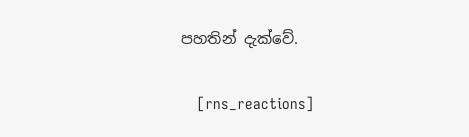පහතින් දැක්වේ.

    [rns_reactions]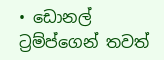• ඩොනල් ට්‍රම්ප්ගෙන් තවත්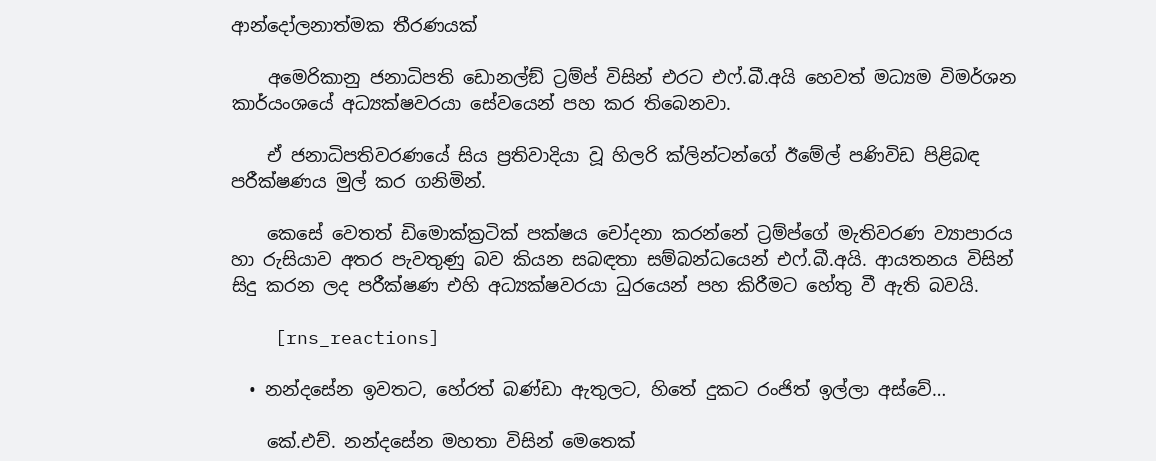ආන්දෝලනාත්මක තීරණයක්

    අමෙරිකානු ජනාධිපති ඩොනල්ඞ් ට්‍රම්ප් විසින් එරට එෆ්.බී.අයි හෙවත් මධ්‍යම විමර්ශන කාර්යංශයේ අධ්‍යක්ෂවරයා සේවයෙන් පහ කර තිබෙනවා.

    ඒ ජනාධිපතිවරණයේ සිය ප්‍රතිවාදියා වූ හිලරි ක්ලින්ටන්ගේ ඊමේල් පණිවිඩ පිළිබඳ පරීක්ෂණය මුල් කර ගනිමින්.

    කෙසේ වෙතත් ඩිමොක්ක්‍රටික් පක්ෂය චෝදනා කරන්නේ ට්‍රම්ප්ගේ මැතිවරණ ව්‍යාපාරය හා රුසියාව අතර පැවතුණු බව කියන සබඳතා සම්බන්ධයෙන් එෆ්.බී.අයි. ආයතනය විසින් සිදු කරන ලද පරීක්ෂණ එහි අධ්‍යක්ෂවරයා ධුරයෙන් පහ කිරීමට හේතු වී ඇති බවයි.

    [rns_reactions]

  • නන්දසේන ඉවතට, හේරත් බණ්ඩා ඇතුලට, හිතේ දුකට රංජිත් ඉල්ලා අස්වේ…

    කේ.එච්. නන්දසේන මහතා විසින් මෙතෙක්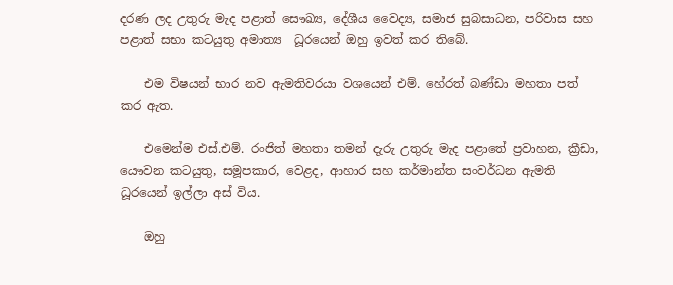දරණ ලද උතුරු මැද පළාත් සෞඛ්‍ය, දේශීය වෛද්‍ය, සමාජ සුබසාධන, පරිවාස සහ පළාත් සභා කටයුතු අමාත්‍ය  ධූරයෙන් ඔහු ඉවත් කර තිබේ.

    එම විෂයන් භාර නව ඇමතිවරයා වශයෙන් එම්. හේරත් බණ්ඩා මහතා පත් කර ඇත.

    එමෙන්ම එස්.එම්. රංජිත් මහතා තමන් දැරු උතුරු මැද පළාතේ ප්‍රවාහන, ක්‍රීඩා, යෞවන කටයුතු, සමූපකාර, වෙළද, ආහාර සහ කර්මාන්ත සංවර්ධන ඇමති ධූරයෙන් ඉල්ලා අස් විය.

    ඔහු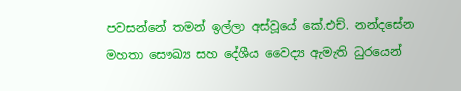පවසන්නේ තමන් ඉල්ලා අස්වූයේ කේ.එච්. නන්දසේන මහතා සෞඛ්‍ය සහ දේශීය වෛද්‍ය ඇමැති ධුරයෙන්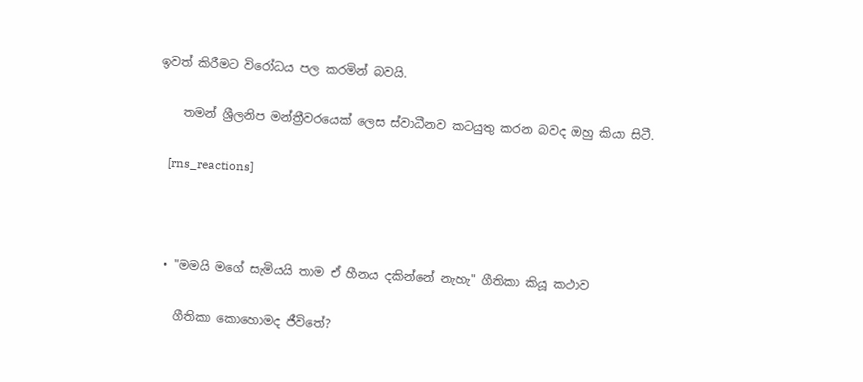ඉවත් කිරීමට විරෝධය පල කරමින් බවයි.

    තමන් ශ්‍රීලනිප මන්ත්‍රීවරයෙක් ලෙස ස්වාධීනව කටයුතු කරන බවද ඔහු කියා සිටී.

    [rns_reactions]



  • "මමයි මගේ සැමියයි තාම ඒ හීනය දකින්නේ නැහැ" ගීතිකා කියූ කථාව

    ගීතිකා කොහොමද ජීවිතේ?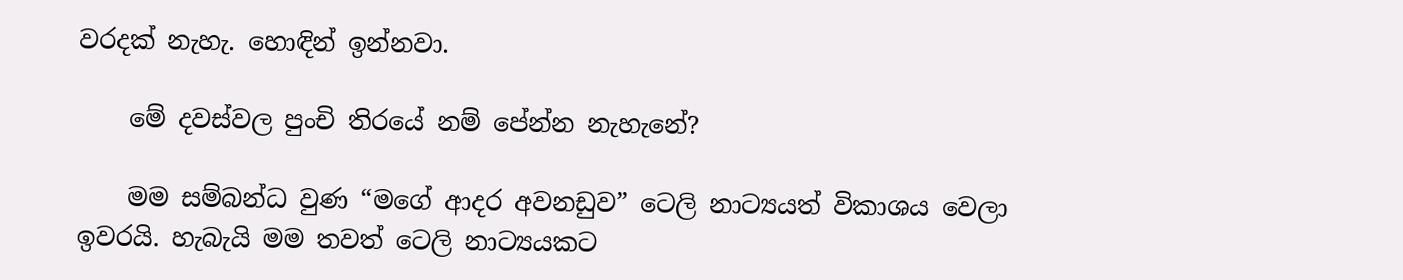වරදක් නැහැ. හොඳින් ඉන්නවා.

    මේ දවස්වල පුංචි තිරයේ නම් පේන්න නැහැනේ?

    මම සම්බන්ධ වුණ “මගේ ආදර අවනඩුව” ටෙලි නාට්‍යයත් විකාශය වෙලා ඉවරයි. හැබැයි මම තවත් ටෙලි නාට්‍යයකට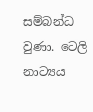සම්බන්ධ වුණා. ටෙලි නාට්‍යය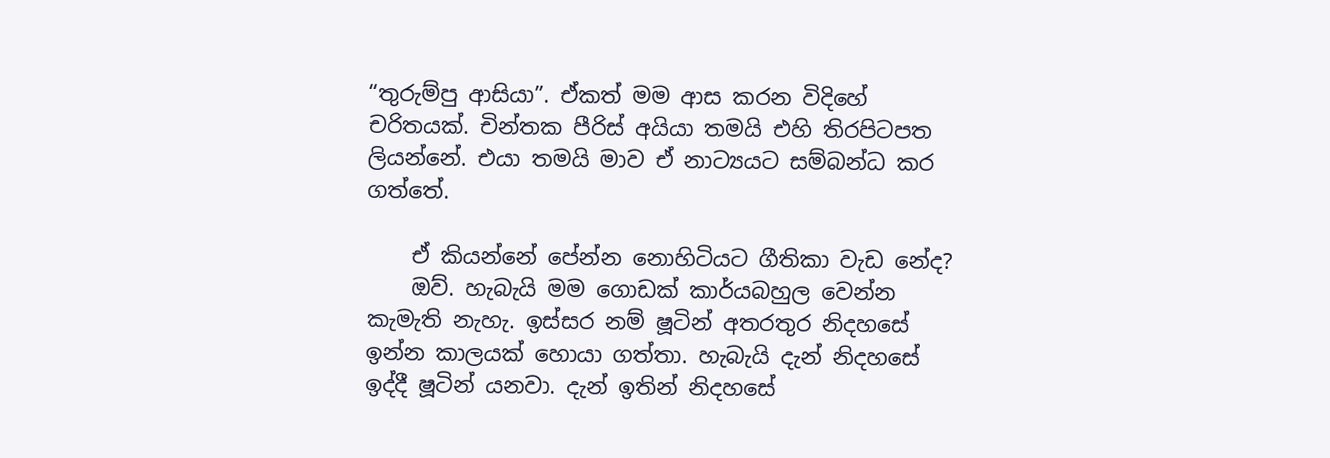“තුරුම්පු ආසියා”. ඒකත් මම ආස කරන විදිහේ චරිතයක්. චින්තක පීරිස් අයියා තමයි එහි තිරපිටපත ලියන්නේ. එයා තමයි මාව ඒ නාට්‍යයට සම්බන්ධ කර ගත්තේ.

    ඒ කියන්නේ පේන්න නොහිටියට ගීතිකා වැඩ නේද?
    ඔව්. හැබැයි මම ගොඩක් කාර්යබහුල වෙන්න කැමැති නැහැ. ඉස්සර නම් ෂූටින් අතරතුර නිදහසේ ඉන්න කාලයක් හොයා ගත්තා. හැබැයි දැන් නිදහසේ ඉද්දී ෂූටින් යනවා. දැන් ඉතින් නිදහසේ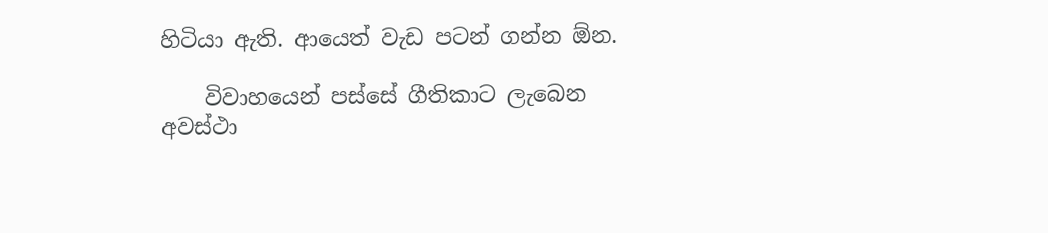හිටියා ඇති. ආයෙත් වැඩ පටන් ගන්න ඕන.

    විවාහයෙන් පස්සේ ගීතිකාට ලැබෙන අවස්ථා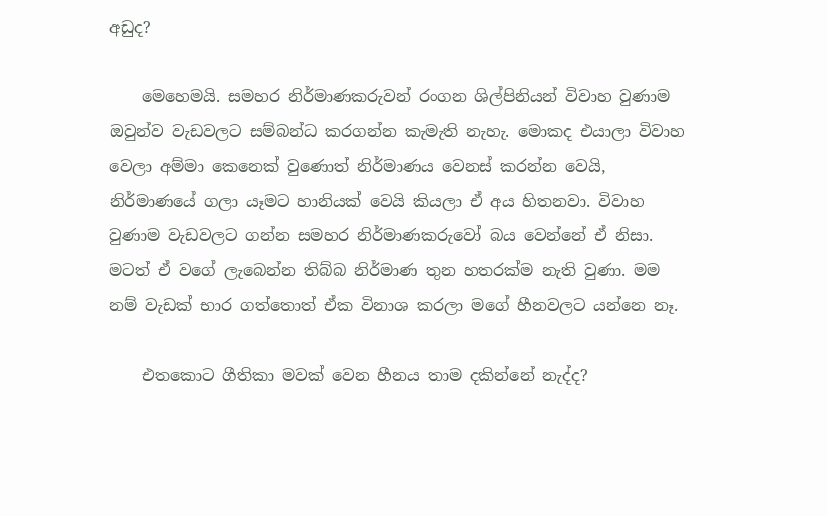අඩුද?

    මෙහෙමයි. සමහර නිර්මාණකරුවන් රංගන ශිල්පිනියන් විවාහ වුණාම ඔවුන්ව වැඩවලට සම්බන්ධ කරගන්න කැමැති නැහැ. මොකද එයාලා විවාහ වෙලා අම්මා කෙනෙක් වුණොත් නිර්මාණය වෙනස් කරන්න වෙයි, නිර්මාණයේ ගලා යෑමට හානියක් වෙයි කියලා ඒ අය හිතනවා. විවාහ වුණාම වැඩවලට ගන්න සමහර නිර්මාණකරුවෝ බය වෙන්නේ ඒ නිසා. මටත් ඒ වගේ ලැබෙන්න තිබ්බ නිර්මාණ තුන හතරක්ම නැති වුණා. මම නම් වැඩක් භාර ගත්තොත් ඒක විනාශ කරලා මගේ හීනවලට යන්නෙ නෑ.

    එතකොට ගීතිකා මවක් වෙන හීනය තාම දකින්නේ නැද්ද?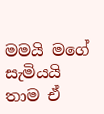මමයි මගේ සැමියයි තාම ඒ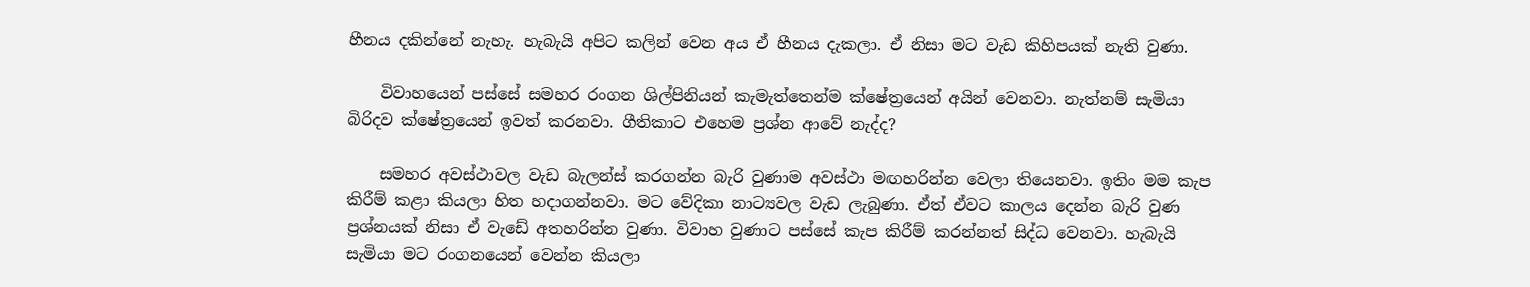හීනය දකින්නේ නැහැ. හැබැයි අපිට කලින් වෙන අය ඒ හීනය දැකලා. ඒ නිසා මට වැඩ කිහිපයක් නැති වුණා.

    විවාහයෙන් පස්සේ සමහර රංගන ශිල්පිනියන් කැමැත්තෙන්ම ක්ෂේත්‍රයෙන් අයින් වෙනවා. නැත්නම් සැමියා බිරිදව ක්ෂේත්‍රයෙන් ඉවත් කරනවා. ගීතිකාට එහෙම ප්‍රශ්න ආවේ නැද්ද?

    සමහර අවස්ථාවල වැඩ බැලන්ස් කරගන්න බැරි වුණාම අවස්ථා මඟහරින්න වෙලා තියෙනවා. ඉතිං මම කැප කිරීම් කළා කියලා හිත හදාගන්නවා. මට වේදිකා නාට්‍යවල වැඩ ලැබුණා. ඒත් ඒවට කාලය දෙන්න බැරි වුණ ප්‍රශ්නයක් නිසා ඒ වැඩේ අතහරින්න වුණා. විවාහ වුණාට පස්සේ කැප කිරීම් කරන්නත් සිද්ධ වෙනවා. හැබැයි සැමියා මට රංගනයෙන් වෙන්න කියලා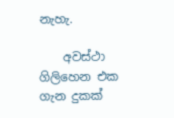නැහැ.

    අවස්ථා ගිලිහෙන එක ගැන දුකක්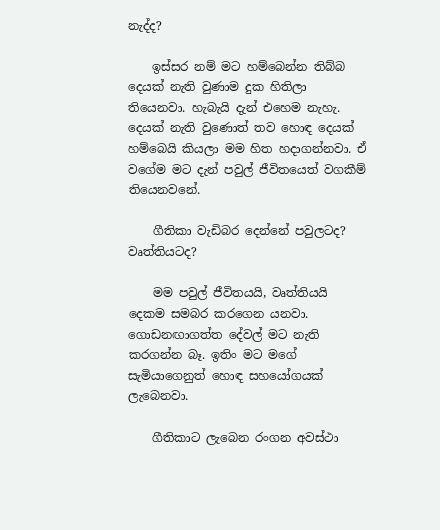නැද්ද?

    ඉස්සර නම් මට හම්බෙන්න තිබ්බ දෙයක් නැති වුණාම දුක හිතිලා තියෙනවා. හැබැයි දැන් එහෙම නැහැ. දෙයක් නැති වුණොත් තව හොඳ දෙයක් හම්බෙයි කියලා මම හිත හදාගන්නවා. ඒ වගේම මට දැන් පවුල් ජීවිතයෙත් වගකීම් තියෙනවනේ.

    ගීතිකා වැඩිබර දෙන්නේ පවුලටද? වෘත්තියටද?

    මම පවුල් ජීවිතයයි, වෘත්තියයි දෙකම සමබර කරගෙන යනවා. ගොඩනඟාගත්ත දේවල් මට නැති කරගන්න බෑ. ඉතිං මට මගේ සැමියාගෙනුත් හොඳ සහයෝගයක් ලැබෙනවා.

    ගීතිකාට ලැබෙන රංගන අවස්ථා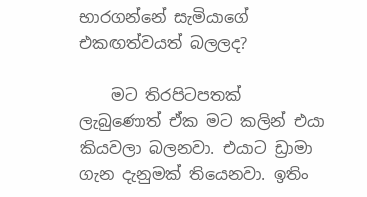භාරගන්නේ සැමියාගේ එකඟත්වයත් බලලද?

    මට තිරපිටපතක් ලැබුණොත් ඒක මට කලින් එයා කියවලා බලනවා. එයාට ඩ්‍රාමා ගැන දැනුමක් තියෙනවා. ඉතිං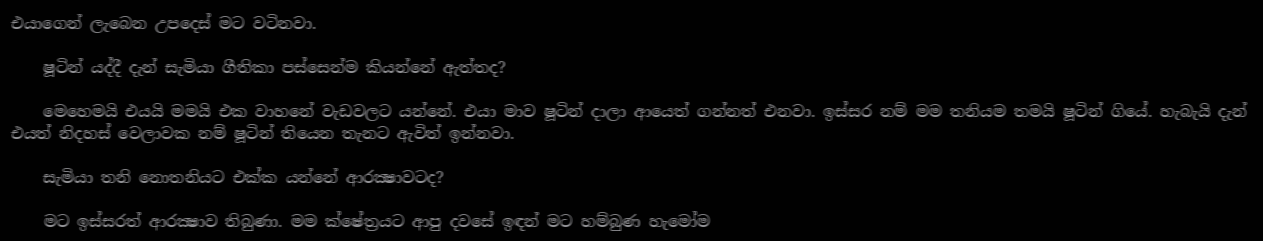එයාගෙන් ලැබෙන උපදෙස් මට වටිනවා.

    ෂූටින් යද්දී දැන් සැමියා ගීතිකා පස්සෙන්ම කියන්නේ ඇත්තද?

    මෙහෙමයි එයයි මමයි එක වාහනේ වැඩවලට යන්නේ. එයා මාව ෂූටින් දාලා ආයෙත් ගන්නත් එනවා. ඉස්සර නම් මම තනියම තමයි ෂූටින් ගියේ. හැබැයි දැන් එයත් නිදහස් වෙලාවක නම් ෂූටින් තියෙන තැනට ඇවිත් ඉන්නවා.

    සැමියා තනි නොතනියට එක්ක යන්නේ ආරක්‍ෂාවටද?

    මට ඉස්සරත් ආරක්‍ෂාව තිබුණා. මම ක්ෂේත්‍රයට ආපු දවසේ ඉඳන් මට හම්බුණ හැමෝම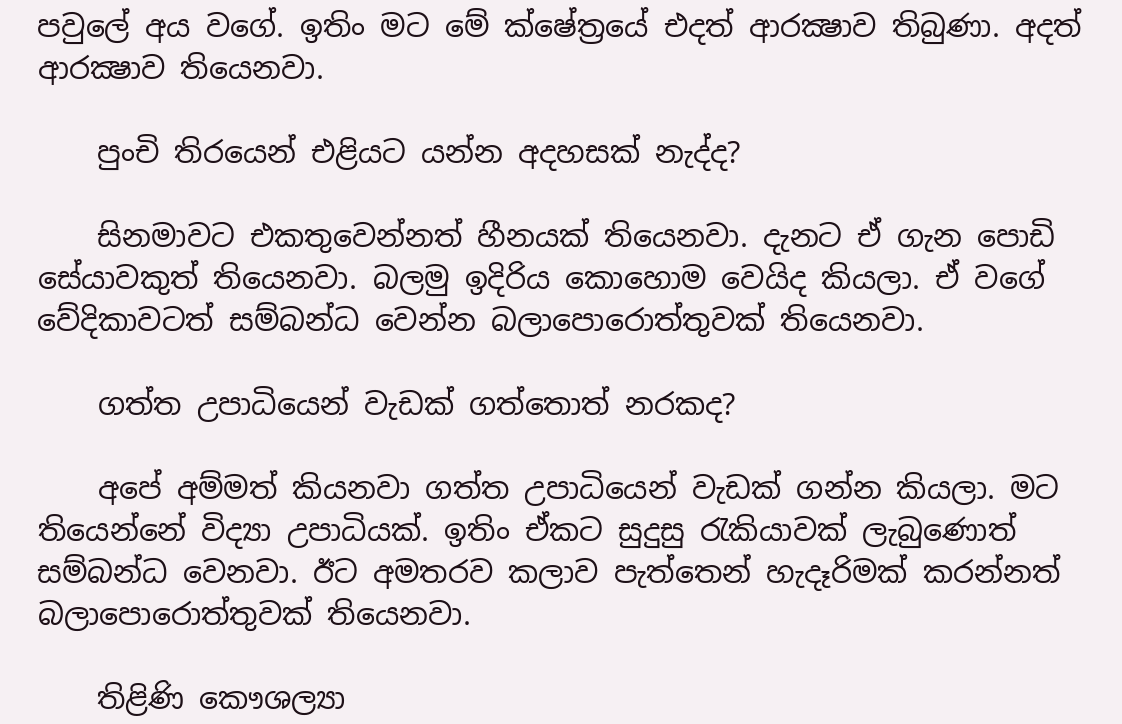පවුලේ අය වගේ. ඉතිං මට මේ ක්ෂේත්‍රයේ එදත් ආරක්‍ෂාව තිබුණා. අදත් ආරක්‍ෂාව තියෙනවා.

    පුංචි තිරයෙන් එළියට යන්න අදහසක් නැද්ද?

    සිනමාවට එකතුවෙන්නත් හීනයක් තියෙනවා. දැනට ඒ ගැන පොඩි සේයාවකුත් තියෙනවා. බලමු ඉදිරිය කොහොම වෙයිද කියලා. ඒ වගේ වේදිකාවටත් සම්බන්ධ වෙන්න බලාපොරොත්තුවක් තියෙනවා.

    ගත්ත උපාධියෙන් වැඩක් ගත්තොත් නරකද?

    අපේ අම්මත් කියනවා ගත්ත උපාධියෙන් වැඩක් ගන්න කියලා. මට තියෙන්නේ විද්‍යා උපාධියක්. ඉතිං ඒකට සුදුසු රැකියාවක් ලැබුණොත් සම්බන්ධ වෙනවා. ඊට අමතරව කලාව පැත්තෙන් හැදෑරිමක් කරන්නත් බලාපොරොත්තුවක් තියෙනවා.

    තිළිණි කෞශල්‍යා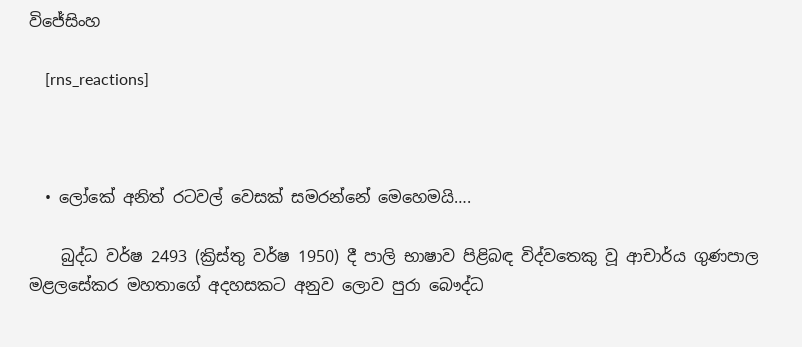විජේසිංහ

    [rns_reactions]



  • ලෝකේ අනිත් රටවල් වෙසක් සමරන්නේ මෙහෙමයි….

    බුද්ධ වර්ෂ 2493 (ක්‍රිස්තු වර්ෂ 1950) දී පාලි භාෂාව පිළිබඳ විද්වතෙකු වූ ආචාර්ය ගුණපාල මළලසේකර මහතාගේ අදහසකට අනුව ලොව පුරා බෞද්ධ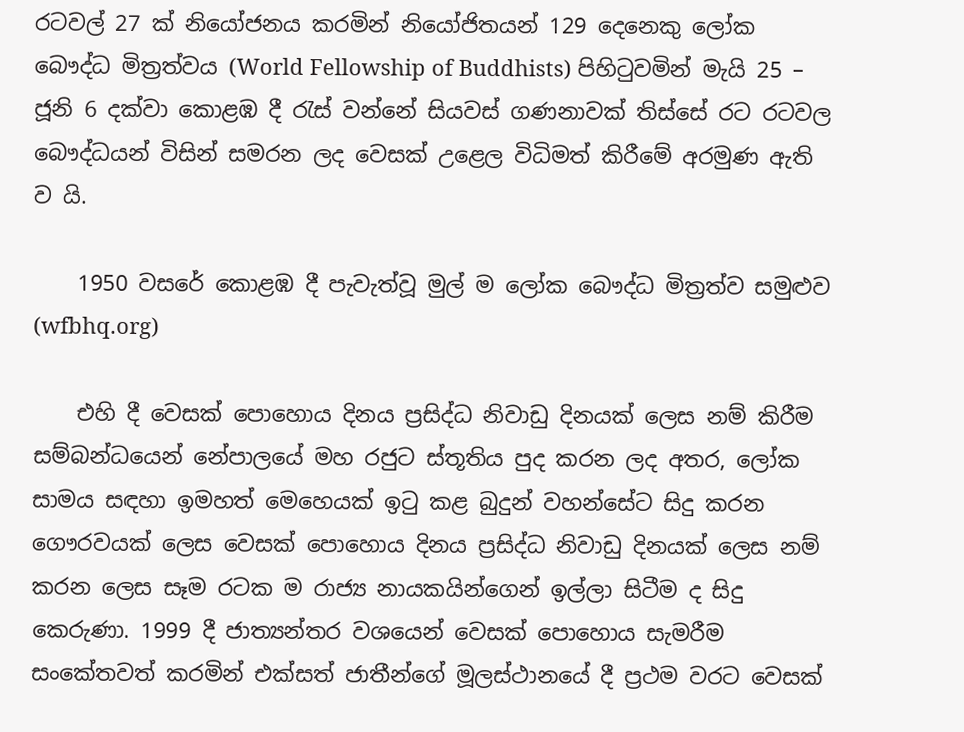රටවල් 27 ක් නියෝජනය කරමින් නියෝජිතයන් 129 දෙනෙකු ලෝක බෞද්ධ මිත්‍රත්වය (World Fellowship of Buddhists) පිහිටුවමින් මැයි 25 – ජූනි 6 දක්වා කොළඹ දී රැස් වන්නේ සියවස් ගණනාවක් තිස්සේ රට රටවල බෞද්ධයන් විසින් සමරන ලද වෙසක් උළෙල විධිමත් කිරීමේ අරමුණ ඇති ව යි.

    1950 වසරේ කොළඹ දී පැවැත්වූ මුල් ම ලෝක බෞද්ධ මිත්‍රත්ව සමුළුව  (wfbhq.org)

    එහි දී වෙසක් පොහොය දිනය ප්‍රසිද්ධ නිවාඩු දිනයක් ලෙස නම් කිරීම සම්බන්ධයෙන් නේපාලයේ මහ රජුට ස්තූතිය පුද කරන ලද අතර, ලෝක සාමය සඳහා ඉමහත් මෙහෙයක් ඉටු කළ බුදුන් වහන්සේට සිදු කරන ගෞරවයක් ලෙස වෙසක් පොහොය දිනය ප්‍රසිද්ධ නිවාඩු දිනයක් ලෙස නම් කරන ලෙස සෑම රටක ම රාජ්‍ය නායකයින්ගෙන් ඉල්ලා සිටීම ද සිදු කෙරුණා. 1999 දී ජාත්‍යන්තර වශයෙන් වෙසක් පොහොය සැමරීම සංකේතවත් කරමින් එක්සත් ජාතීන්ගේ මූලස්ථානයේ දී ප්‍රථම වරට වෙසක්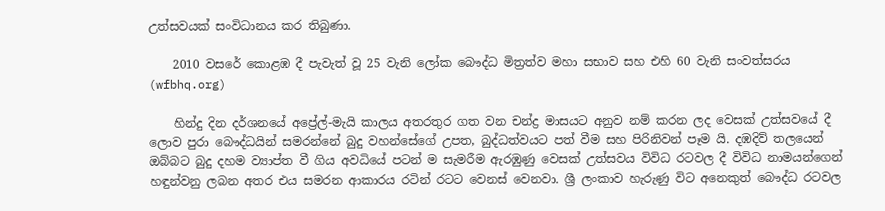උත්සවයක් සංවිධානය කර තිබුණා.

    2010 වසරේ කොළඹ දී පැවැත් වූ 25 වැනි ලෝක බෞද්ධ මිත්‍රත්ව මහා සභාව සහ එහි 60 වැනි සංවත්සරය (wfbhq.org)

    හින්දු දින දර්ශනයේ අප්‍රේල්-මැයි කාලය අතරතුර ගත වන චන්ද්‍ර මාසයට අනුව නම් කරන ලද වෙසක් උත්සවයේ දී ලොව පුරා බෞද්ධයින් සමරන්නේ බුදු වහන්සේගේ උපත, බුද්ධත්වයට පත් වීම සහ පිරිනිවන් පෑම යි. දඹදිව් තලයෙන් ඔබ්බට බුදු දහම ව්‍යාප්ත වී ගිය අවධියේ පටන් ම සැමරීම ඇරඹුණු වෙසක් උත්සවය විවිධ රටවල දී විවිධ නාමයන්ගෙන් හඳුන්වනු ලබන අතර එය සමරන ආකාරය රටින් රටට වෙනස් වෙනවා. ශ්‍රී ලංකාව හැරුණු විට අනෙකුත් බෞද්ධ රටවල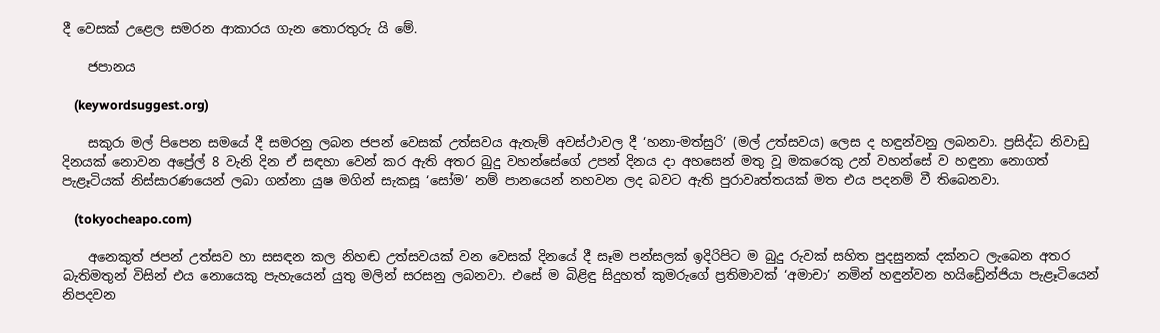දී වෙසක් උළෙල සමරන ආකාරය ගැන තොරතුරු යි මේ.

    ජපානය

    (keywordsuggest.org)

    සකුරා මල් පිපෙන සමයේ දී සමරනු ලබන ජපන් වෙසක් උත්සවය ඇතැම් අවස්ථාවල දී ‘හනා-මත්සුරි’ (මල් උත්සවය) ලෙස ද හඳුන්වනු ලබනවා. ප්‍රසිද්ධ නිවාඩු දිනයක් නොවන අප්‍රේල් 8 වැනි දින ඒ සඳහා වෙන් කර ඇති අතර බුදු වහන්සේගේ උපන් දිනය දා අහසෙන් මතු වූ මකරෙකු උන් වහන්සේ ව හඳුනා නොගත් පැළෑටියක් නිස්සාරණයෙන් ලබා ගන්නා යුෂ මගින් සැකසූ ‘සෝම’ නම් පානයෙන් නහවන ලද බවට ඇති පුරාවෘත්තයක් මත එය පදනම් වී තිබෙනවා.

    (tokyocheapo.com)

    අනෙකුත් ජපන් උත්සව හා සසඳන කල නිහඬ උත්සවයක් වන වෙසක් දිනයේ දී සෑම පන්සලක් ඉදිරිපිට ම බුදු රුවක් සහිත පුදසුනක් දක්නට ලැබෙන අතර බැතිමතුන් විසින් එය නොයෙකු පැහැයෙන් යුතු මලින් සරසනු ලබනවා. එසේ ම බිළිඳු සිදුහත් කුමරුගේ ප්‍රතිමාවක් ‘අමාචා’ නමින් හඳුන්වන හයිඩ්‍රේන්ජියා පැළෑටියෙන් නිපදවන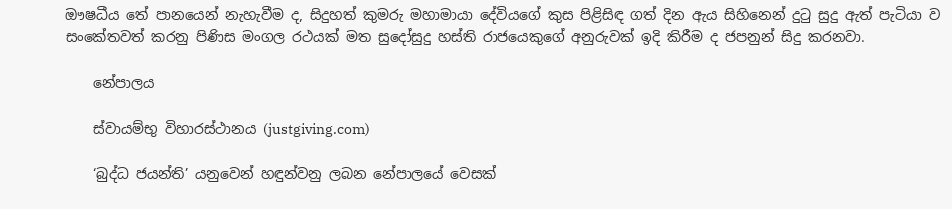ඖෂධීය තේ පානයෙන් නැහැවීම ද, සිදුහත් කුමරු මහාමායා දේවියගේ කුස පිළිසිඳ ගත් දින ඇය සිහිනෙන් දුටු සුදු ඇත් පැටියා ව සංකේතවත් කරනු පිණිස මංගල රථයක් මත සුදෝසුදු හස්ති රාජයෙකුගේ අනුරුවක් ඉදි කිරීම ද ජපනුන් සිදු කරනවා.

    නේපාලය

    ස්වායම්භු විහාරස්ථානය (justgiving.com)

    ‘බුද්ධ ජයන්ති’ යනුවෙන් හඳුන්වනු ලබන නේපාලයේ වෙසක්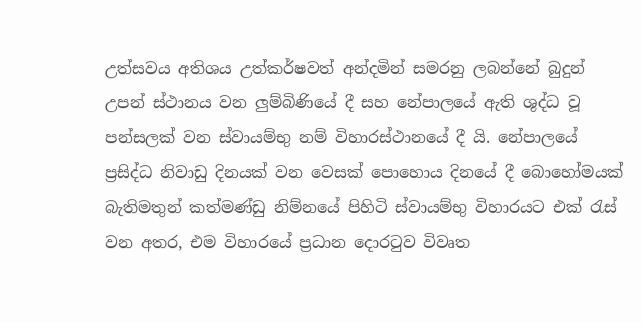උත්සවය අතිශය උත්කර්ෂවත් අන්දමින් සමරනු ලබන්නේ බුදුන් උපන් ස්ථානය වන ලුම්බිණියේ දී සහ නේපාලයේ ඇති ශුද්ධ වූ පන්සලක් වන ස්වායම්භු නම් විහාරස්ථානයේ දී යි. නේපාලයේ ප්‍රසිද්ධ නිවාඩු දිනයක් වන වෙසක් පොහොය දිනයේ දී බොහෝමයක් බැතිමතුන් කත්මණ්ඩු නිම්නයේ පිහිටි ස්වායම්භු විහාරයට එක් රැස් වන අතර, එම විහාරයේ ප්‍රධාන දොරටුව විවෘත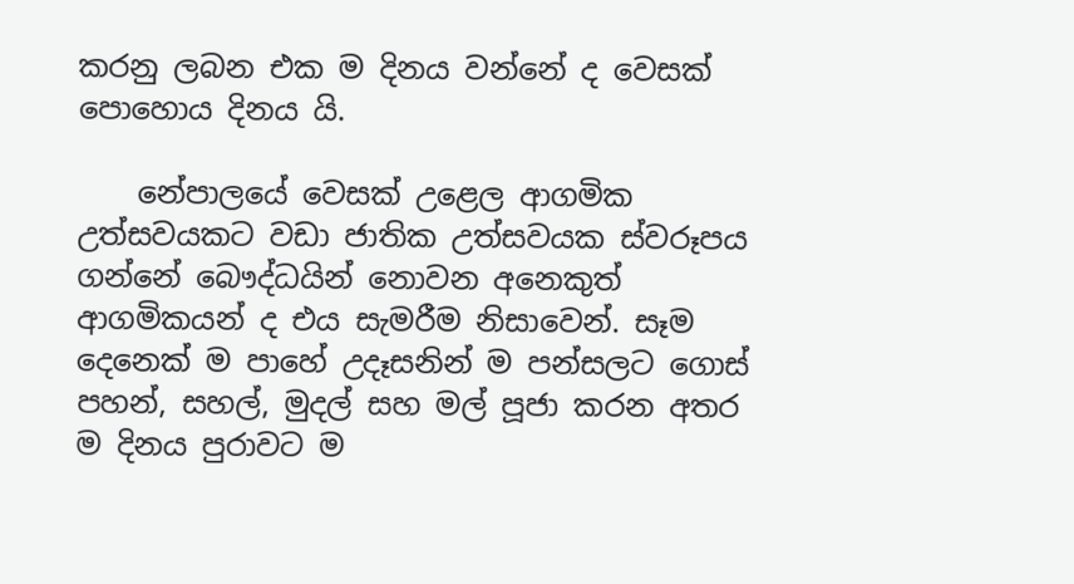කරනු ලබන එක ම දිනය වන්නේ ද වෙසක් පොහොය දිනය යි.

    නේපාලයේ වෙසක් උළෙල ආගමික උත්සවයකට වඩා ජාතික උත්සවයක ස්වරූපය ගන්නේ බෞද්ධයින් නොවන අනෙකුත් ආගමිකයන් ද එය සැමරීම නිසාවෙන්. සෑම දෙනෙක් ම පාහේ උදෑසනින් ම පන්සලට ගොස් පහන්, සහල්, මුදල් සහ මල් පූජා කරන අතර ම දිනය පුරාවට ම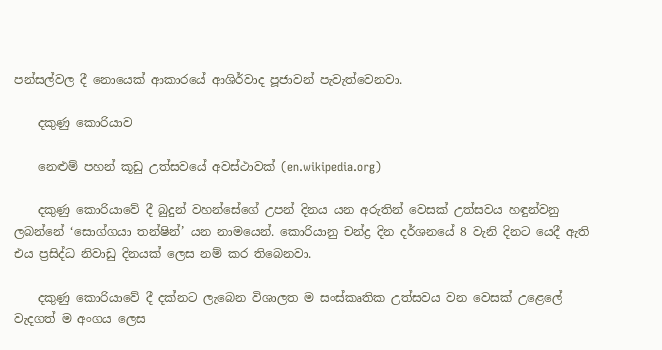පන්සල්වල දී නොයෙක් ආකාරයේ ආශිර්වාද පූජාවන් පැවැත්වෙනවා.

    දකුණු කොරියාව

    නෙළුම් පහන් කූඩු උත්සවයේ අවස්ථාවක් (en.wikipedia.org)

    දකුණු කොරියාවේ දී බුදුන් වහන්සේගේ උපන් දිනය යන අරුතින් වෙසක් උත්සවය හඳුන්වනු ලබන්නේ ‘සොග්ගයා තන්ෂින්’ යන නාමයෙන්. කොරියානු චන්ද්‍ර දින දර්ශනයේ 8 වැනි දිනට යෙදී ඇති එය ප්‍රසිද්ධ නිවාඩු දිනයක් ලෙස නම් කර තිබෙනවා.

    දකුණු කොරියාවේ දී දක්නට ලැබෙන විශාලත ම සංස්කෘතික උත්සවය වන වෙසක් උළෙලේ වැදගත් ම අංගය ලෙස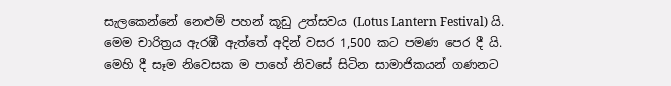සැලකෙන්නේ නෙළුම් පහන් කූඩු උත්සවය (Lotus Lantern Festival) යි. මෙම චාරිත්‍රය ඇරඹී ඇත්තේ අදින් වසර 1,500 කට පමණ පෙර දී යි. මෙහි දී සෑම නිවෙසක ම පාහේ නිවසේ සිටින සාමාජිකයන් ගණනට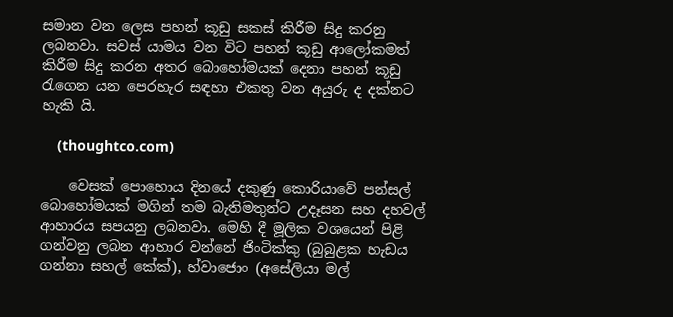සමාන වන ලෙස පහන් කූඩු සකස් කිරීම සිදු කරනු ලබනවා. සවස් යාමය වන විට පහන් කූඩු ආලෝකමත් කිරීම සිදු කරන අතර බොහෝමයක් දෙනා පහන් කූඩු රැගෙන යන පෙරහැර සඳහා එකතු වන අයුරු ද දක්නට හැකි යි.

    (thoughtco.com)

    වෙසක් පොහොය දිනයේ දකුණු කොරියාවේ පන්සල් බොහෝමයක් මගින් තම බැතිමතුන්ට උදෑසන සහ දහවල් ආහාරය සපයනු ලබනවා. මෙහි දී මූලික වශයෙන් පිළි ගන්වනු ලබන ආහාර වන්නේ ජිංටික්කු (බුබුළක හැඩය ගන්නා සහල් කේක්), හ්වාජොං (අසේලියා මල්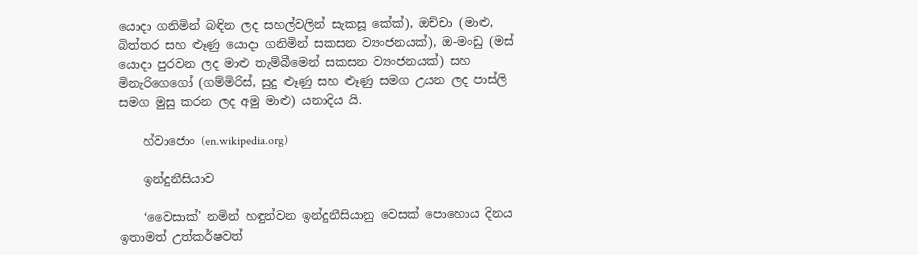යොදා ගනිමින් බඳින ලද සහල්වලින් සැකසූ කේක්), ඔච්චා (මාළු, බිත්තර සහ ළූණු යොදා ගනිමින් සකසන ව්‍යංජනයක්), ඔ-මංඩු (මස් යොදා පුරවන ලද මාළු තැම්බීමෙන් සකසන ව්‍යංජනයක්) සහ මිනැරිගෙගෝ (ගම්මිරිස්, සුදු ළූණු සහ ළූණු සමග උයන ලද පාස්ලි සමග මුසු කරන ලද අමු මාළු) යනාදිය යි.

    හ්වාජොං (en.wikipedia.org)

    ඉන්දුනීසියාව

    ‘වෛසාක්’ නමින් හඳුන්වන ඉන්දුනීසියානු වෙසක් පොහොය දිනය ඉතාමත් උත්කර්ෂවත්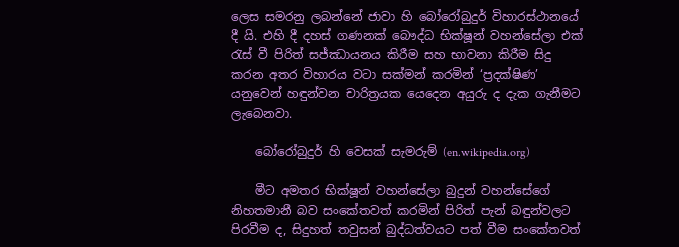ලෙස සමරනු ලබන්නේ ජාවා හි බෝරෝබුදුර් විහාරස්ථානයේ දී යි. එහි දී දහස් ගණනක් බෞද්ධ භික්ෂූන් වහන්සේලා එක් රැස් වී පිරිත් සජ්ඣායනය කිරීම සහ භාවනා කිරීම සිදු කරන අතර විහාරය වටා සක්මන් කරමින් ‘ප්‍රදක්ෂිණ’ යනුවෙන් හඳුන්වන චාරිත්‍රයක යෙදෙන අයුරු ද දැක ගැනීමට ලැබෙනවා.

    බෝරෝබුදුර් හි වෙසක් සැමරුම් (en.wikipedia.org)

    මීට අමතර භික්ෂූන් වහන්සේලා බුදුන් වහන්සේගේ නිහතමානී බව සංකේතවත් කරමින් පිරිත් පැන් බඳුන්වලට පිරවීම ද, සිදුහත් තවුසන් බුද්ධත්වයට පත් වීම සංකේතවත්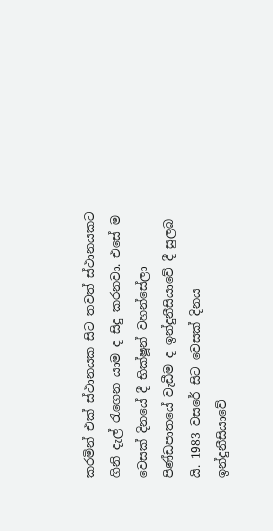කරමින් එක් ස්ථානයක සිට තවත් ස්ථානයකට ගිනි දැල් රැගෙන යාම ද සිදු කරනවා. එසේ ම වෙසක් දිනයේ දී භික්ෂූන් වහන්සේලා පිණ්ඩපාතයේ වැඩීම ද ඉන්දුනීසියාවේ දී සුලබ යි. 1983 වසරේ සිට වෙසක් දිනය ඉන්දුනීසියාවේ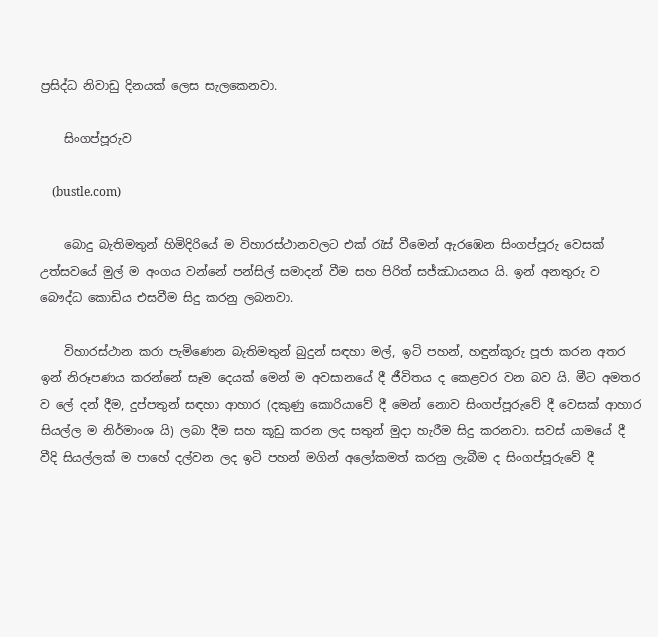ප්‍රසිද්ධ නිවාඩු දිනයක් ලෙස සැලකෙනවා.

    සිංගප්පූරුව

    (bustle.com)

    බොදු බැතිමතුන් හිමිදිරියේ ම විහාරස්ථානවලට එක් රැස් වීමෙන් ඇරඹෙන සිංගප්පූරු වෙසක් උත්සවයේ මුල් ම අංගය වන්නේ පන්සිල් සමාදන් වීම සහ පිරිත් සජ්ඣායනය යි. ඉන් අනතුරු ව බෞද්ධ කොඩිය එසවීම සිදු කරනු ලබනවා.

    විහාරස්ථාන කරා පැමිණෙන බැතිමතුන් බුදුන් සඳහා මල්, ඉටි පහන්, හඳුන්කූරු පූජා කරන අතර ඉන් නිරූපණය කරන්නේ සෑම දෙයක් මෙන් ම අවසානයේ දී ජීවිතය ද කෙළවර වන බව යි. මීට අමතර ව ලේ දන් දීම, දුප්පතුන් සඳහා ආහාර (දකුණු කොරියාවේ දී මෙන් නොව සිංගප්පූරුවේ දී වෙසක් ආහාර සියල්ල ම නිර්මාංශ යි) ලබා දීම සහ කූඩු කරන ලද සතුන් මුදා හැරීම සිදු කරනවා. සවස් යාමයේ දී වීදි සියල්ලක් ම පාහේ දල්වන ලද ඉටි පහන් මගින් අලෝකමත් කරනු ලැබීම ද සිංගප්පූරුවේ දී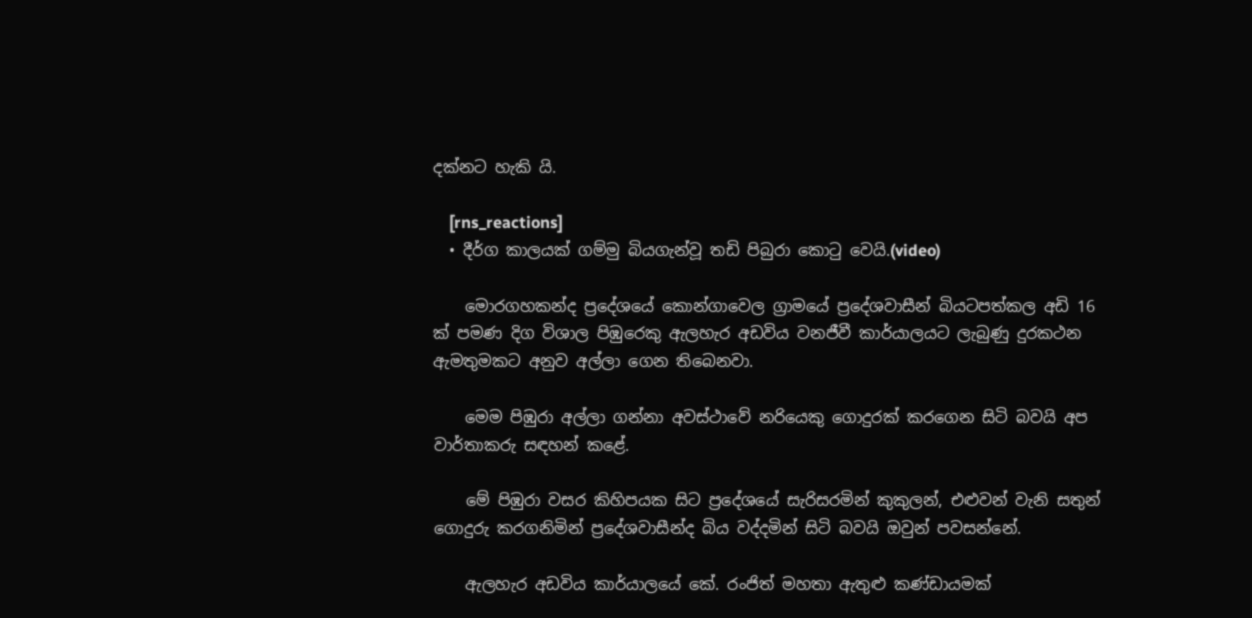දක්නට හැකි යි.

    [rns_reactions]
  • දීර්ග කාලයක් ගම්මු බියගැන්වූ තඩි පිබුරා කොටු වෙයි.(video)

    මොරගහකන්ද ප්‍රදේශයේ කොන්ගාවෙල ග්‍රාමයේ ප්‍රදේශවාසීන් බියටපත්කල අඩි 16 ක් පමණ දිග විශාල පිඹුරෙකු ඇලහැර අඩවිය වනජීවී කාර්යාලයට ලැබුණු දුරකථන ඇමතුමකට අනුව අල්ලා ගෙන තිබෙනවා.

    මෙම පිඹුරා අල්ලා ගන්නා අවස්ථාවේ නරියෙකු ගොදුරක් කරගෙන සිටි බවයි අප වාර්තාකරු සඳහන් කළේ.

    මේ පිඹුරා වසර කිහිපයක සිට ප්‍රදේශයේ සැරිසරමින් කුකුලන්, එළුවන් වැනි සතුන් ගොදුරු කරගනිමින් ප්‍රදේශවාසීන්ද බිය වද්දමින් සිටි බවයි ඔවුන් පවසන්නේ.

    ඇලහැර අඩවිය කාර්යාලයේ කේ. රංජිත් මහතා ඇතුළු කණ්ඩායමක්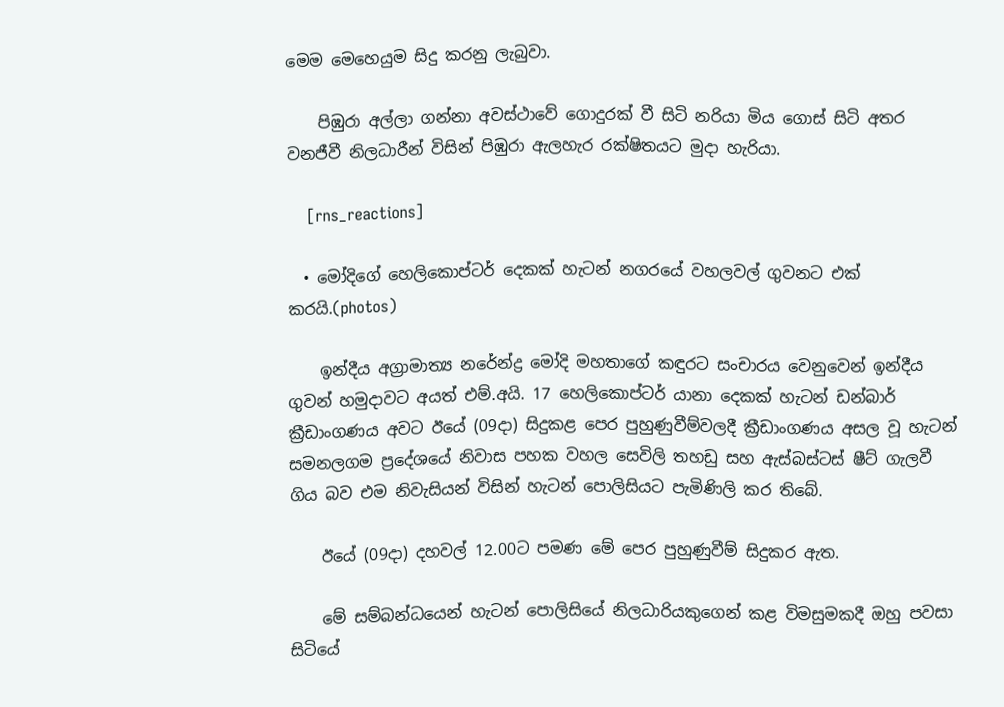මෙම මෙහෙයුම සිදු කරනු ලැබුවා.

    පිඹුරා අල්ලා ගන්නා අවස්ථාවේ ගොදුරක් වී සිටි නරියා මිය ගොස් සිටි අතර වනජීවී නිලධාරීන් විසින් පිඹුරා ඇලහැර රක්ෂිතයට මුදා හැරියා.

    [rns_reactions]

  • මෝදිගේ හෙලිකොප්ටර් දෙකක් හැටන් නගරයේ වහලවල් ගුවනට එක් කරයි.(photos)

    ඉන්දීය අග්‍රාමාත්‍ය නරේන්ද්‍ර මෝදි මහතාගේ කඳුරට සංචාරය වෙනුවෙන් ඉන්දීය ගුවන් හමුදාවට අයත් එම්.අයි. 17 හෙලිකොප්ටර් යානා දෙකක් හැටන් ඩන්බාර් ක්‍රීඩාංගණය අවට ඊයේ (09දා) සිදුකළ පෙර පුහුණුවීම්වලදී ක්‍රීඩාංගණය අසල වූ හැටන් සමනලගම ප්‍රදේශයේ නිවාස පහක වහල සෙවිලි තහඩු සහ ඇස්බස්ටස් ෂීට් ගැලවී ගිය බව එම නිවැසියන් විසින් හැටන් පොලිසියට පැමිණිලි කර තිබේ.

    ඊයේ (09දා) දහවල් 12.00ට පමණ මේ පෙර පුහුණුවීම් සිදුකර ඇත.

    මේ සම්බන්ධයෙන් හැටන් පොලිසියේ නිලධාරියකුගෙන් කළ විමසුමකදී ඔහු පවසා සිටියේ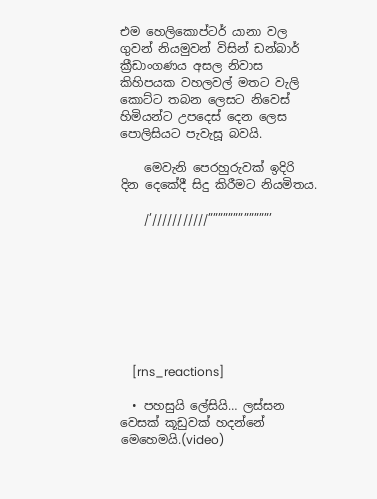එම හෙලිකොප්ටර් යානා වල ගුවන් නියමුවන් විසින් ඩන්බාර් ක්‍රීඩාංගණය අසල නිවාස කිහිපයක වහලවල් මතට වැලි කොට්ට තබන ලෙසට නිවෙස් හිමියන්ට උපදෙස් දෙන ලෙස පොලිසියට පැවැසූ බවයි.

    මෙවැනි පෙරහුරුවක් ඉදිරි දින දෙකේදී සිදු කිරීමට නියමිතය.

    /’///////////””””””””””””’








    [rns_reactions]

  • පහසුයි ලේසියි… ලස්සන වෙසක් කූඩුවක් හදන්නේ මෙහෙමයි.(video)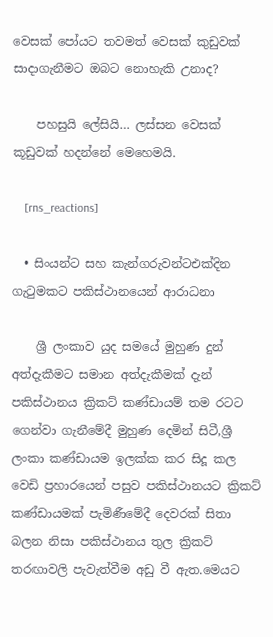වෙසක් පෝයට තවමත් වෙසක් කුඩුවක් සාදාගැනීමට ඔබට නොහැකි උනාද?

    පහසුයි ලේසියි… ලස්සන වෙසක් කූඩුවක් හදන්නේ මෙහෙමයි.

    [rns_reactions]

  • සිංයන්ට සහ කැන්ගරුවන්ටඑක්දින ගැටුමකට පකිස්ථානයෙන් ආරාධනා

    ශ්‍රී ලංකාව යුද සමයේ මුහුණ දුන් අත්දැකීමට සමාන අත්දැකීමක් දැන් පකිස්ථානය ක්‍රිකට් කණ්ඩායම් තම රටට ගෙන්වා ගැනීමේදී මුහුණ දෙමින් සිටී,ශ්‍රී ලංකා කණ්ඩායම ඉලක්ක කර සිදූ කල වෙඩි ප්‍රහාරයෙන් පසුව පකිස්ථානයට ක්‍රිකට් කණ්ඩායමක් පැමිණීමේදී දෙවරක් සිතා බලන නිසා පකිස්ථානය තුල ක්‍රිකට් තරඟාවලි පැවැත්වීම අඩු වී ඇත.මෙයට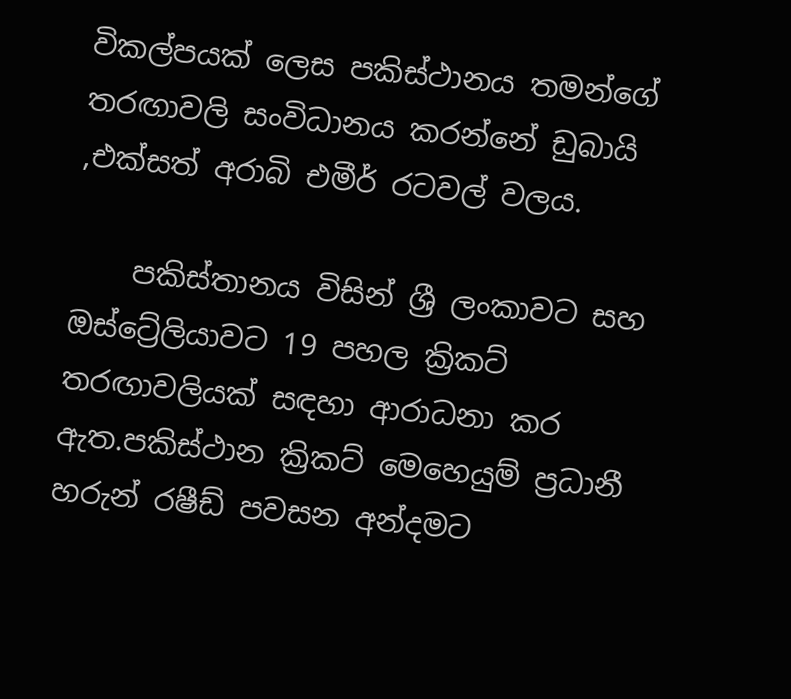විකල්පයක් ලෙස පකිස්ථානය තමන්ගේ තරඟාවලි සංවිධානය කරන්නේ ඩුබායි ,එක්සත් අරාබි එමීර් රටවල් වලය.

    පකිස්තානය විසින් ශ්‍රී ලංකාවට සහ ඔස්ට්‍රේලියාවට 19 පහල ක්‍රිකට් තරඟාවලියක් සඳහා ආරාධනා කර ඇත.පකිස්ථාන ක්‍රිකට් මෙහෙයුම් ප්‍රධානී හරුන් රෂීඩ් පවසන අන්දමට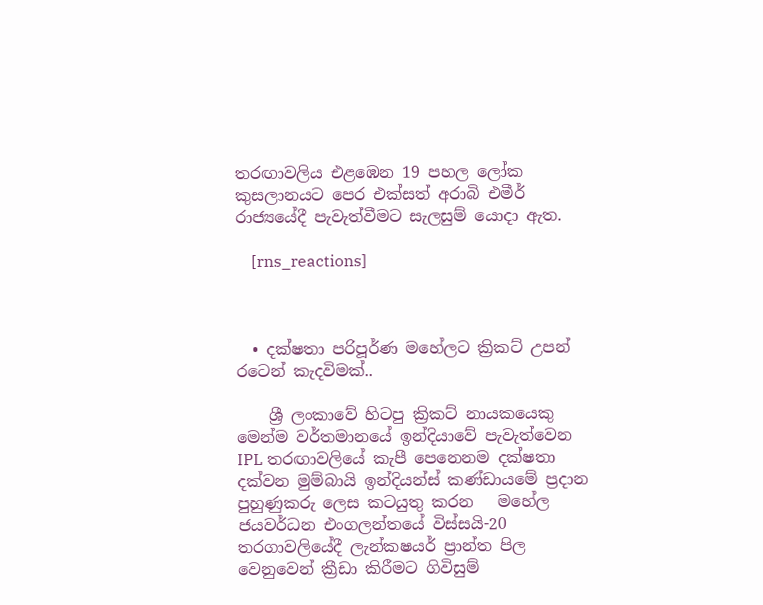තරඟාවලිය එළඹෙන 19 පහල ලෝක කුසලානයට පෙර එක්සත් අරාබි එමීර් රාජ්‍යයේදී පැවැත්වීමට සැලසුම් යොදා ඇත.

    [rns_reactions]



  • දක්ෂතා පරිපූර්ණ මහේලට ක්‍රිකට් උපන් රටෙන් කැදවිමක්..

    ශ්‍රී ලංකාවේ හිටපු ක්‍රිකට් නායකයෙකු මෙන්ම වර්තමානයේ ඉන්දියාවේ පැවැත්වෙන IPL තරඟාවලියේ කැපී පෙනෙනම දක්ෂතා දක්වන මුම්බායි ඉන්දියන්ස් කණ්ඩායමේ ප්‍රදාන පුහුණුකරු ලෙස කටයුතු කරන   මහේල ජයවර්ධන එංගලන්තයේ විස්සයි-20 තරගාවලියේදී ලැන්කෂයර් ප්‍රාන්ත පිල වෙනුවෙන් ක්‍රීඩා කිරීමට ගිවිසුම්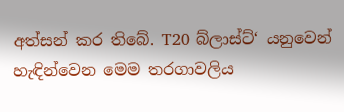අත්සන් කර තිබේ. T20 බ්ලාස්ට්‘ යනුවෙන් හැඳින්වෙන මෙම තරගාවලිය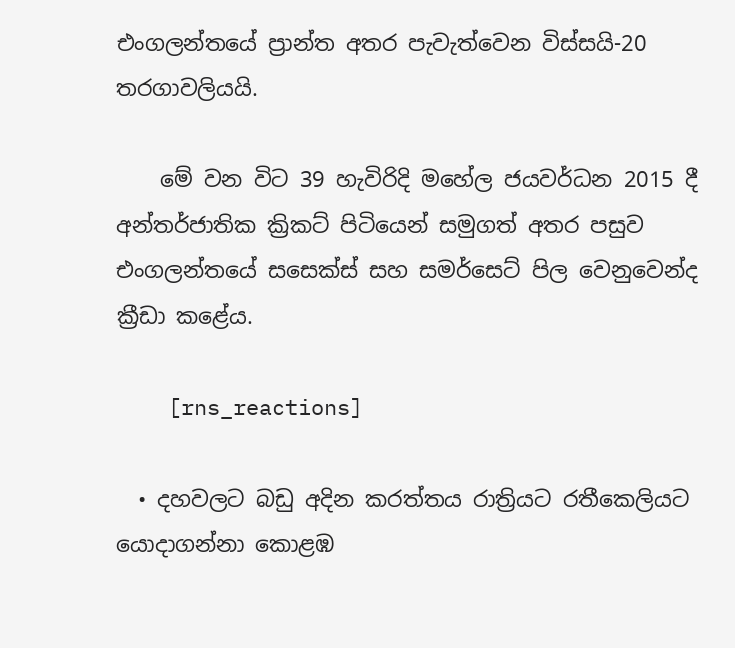එංගලන්තයේ ප්‍රාන්ත අතර පැවැත්වෙන විස්සයි-20 තරගාවලියයි.

    මේ වන විට 39 හැවිරිදි මහේල ජයවර්ධන 2015 දී අන්තර්ජාතික ක්‍රිකට් පිටියෙන් සමුගත් අතර පසුව එංගලන්තයේ සසෙක්ස් සහ සමර්සෙට් පිල වෙනුවෙන්ද ක්‍රීඩා කළේය.

    [rns_reactions]

  • දහවලට බඩු අදින කරත්තය රාත්‍රියට රතීකෙලියට යොදාගන්නා කොළඹ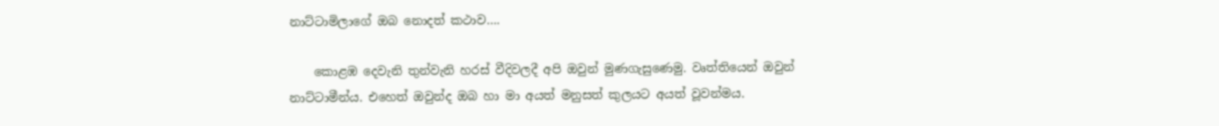නාට්ටාමිලාගේ ඔබ නොදත් කථාව….

    කොළඹ දෙවැනි තුන්වැනි හරස් වීදිවලදී අපි ඔවුන් මුණගැසුණෙමු. වෘත්තියෙන් ඔවුන් නාට්ටාමීන්ය. එහෙත් ඔවුන්ද ඔබ හා මා අයත් මනුසත් කුලයට අයත් වූවන්මය.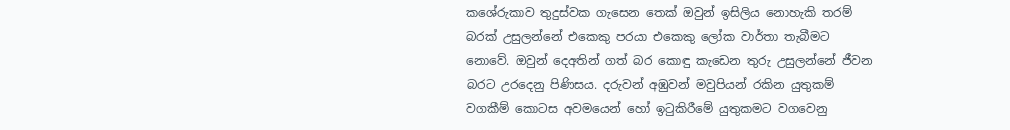කශේරුකාව තුදුස්වක ගැසෙන තෙක් ඔවුන් ඉසිලිය නොහැකි තරම් බරක් උසුලන්නේ එකෙකු පරයා එකෙකු ලෝක වාර්තා තැබීමට නොවේ. ඔවුන් දෙඅතින් ගත් බර කොඳු කැඩෙන තුරු උසුලන්නේ ජීවන බරට උරදෙනු පිණිසය. දරුවන් අඹුවන් මවුපියන් රකින යුතුකම් වගකීම් කොටස අවමයෙන් හෝ ඉටුකිරීමේ යුතුකමට වගවෙනු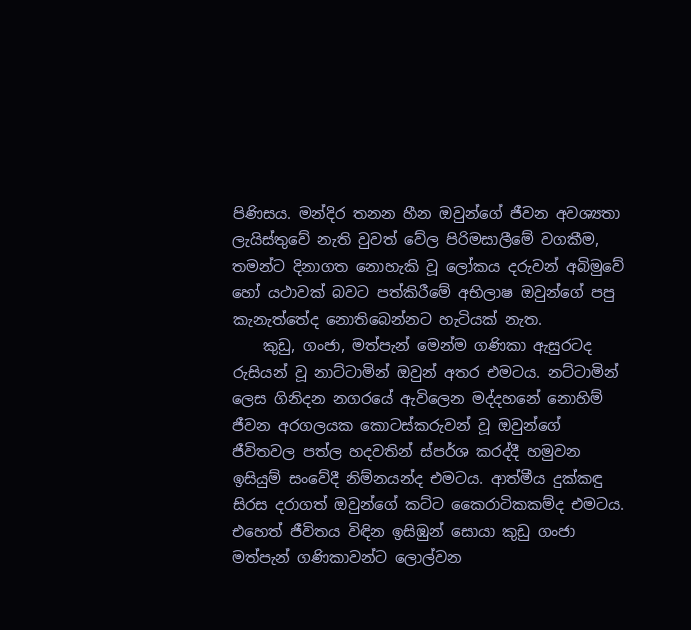පිණිසය. මන්දිර තනන හීන ඔවුන්ගේ ජීවන අවශ්‍යතා ලැයිස්තුවේ නැති වුවත් වේල පිරිමසාලීමේ වගකීම, තමන්ට දිනාගත නොහැකි වූ ලෝකය දරුවන් අබිමුවේ හෝ යථාවක් බවට පත්කිරීමේ අභිලාෂ ඔවුන්ගේ පපු කැනැත්තේද නොතිබෙන්නට හැටියක් නැත.
    කුඩු, ගංජා, මත්පැන් මෙන්ම ගණිකා ඇසුරටද රුසියන් වූ නාට්ටාමින් ඔවුන් අතර එමටය. නට්ටාමින් ලෙස ගිනිදන නගරයේ ඇවිලෙන මද්දහනේ නොහිම් ජීවන අරගලයක කොටස්කරුවන් වූ ඔවුන්ගේ ජීවිතවල පත්ල හදවතින් ස්පර්ශ කරද්දී හමුවන ඉසියුම් සංවේදී නිම්නයන්ද එමටය. ආත්මීය දුක්කඳු සිරස දරාගත් ඔවුන්ගේ කට්ට කෛරාටිකකම්ද එමටය. එහෙත් ජීවිතය විඳින ඉසිඹුන් සොයා කුඩු ගංජා මත්පැන් ගණිකාවන්ට ලොල්වන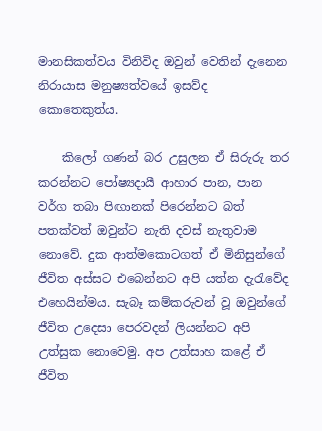මානසිකත්වය විනිවිද ඔවුන් වෙතින් දැනෙන නිරායාස මනුෂ්‍යත්වයේ ඉසව්ද කොතෙකුත්ය.

    කිලෝ ගණන් බර උසුලන ඒ සිරුරු තර කරන්නට පෝෂ්‍යදායී ආහාර පාන, පාන වර්ග තබා පිඟානක් පිරෙන්නට බත් පතක්වත් ඔවුන්ට නැති දවස් නැතුවාම නොවේ. දුක ආත්මකොටගත් ඒ මිනිසුන්ගේ ජීවිත අස්සට එබෙන්නට අපි යත්න දැරැවේද එහෙයින්මය. සැබෑ කම්කරුවන් වූ ඔවුන්ගේ ජීවිත උදෙසා පෙරවදන් ලියන්නට අපි උත්සුක නොවෙමු. අප උත්සාහ කළේ ඒ ජීවිත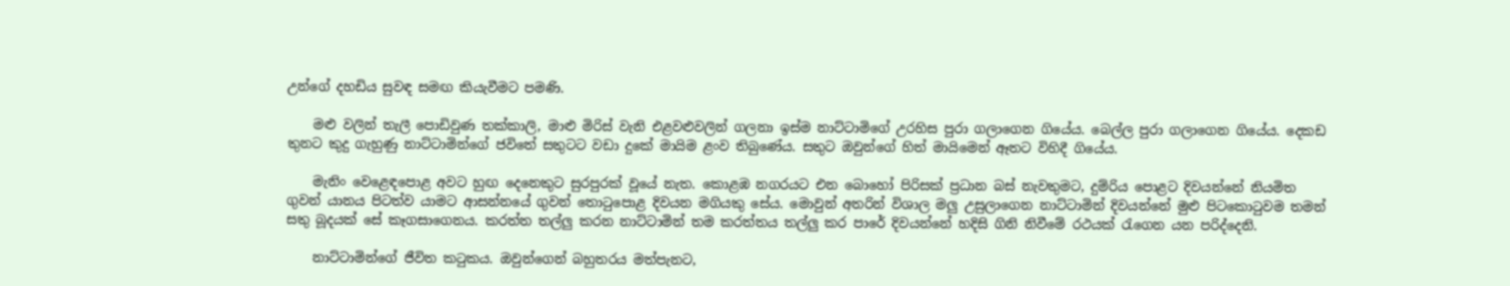උන්ගේ දහඩිය සුවඳ සමඟ කියැවීමට පමණි.

    මළු වලින් තැලී පොඩිවුණ තක්කාලි, මාළු මිරිස් වැනි එළවළුවලින් ගලනා ඉස්ම නාට්ටාමිගේ උරහිස පුරා ගලාගෙන ගියේය. බෙල්ල පුරා ගලාගෙන ගියේය. දෙකඩ තුනට කුදු ගැහුණු නාට්ටාමින්ගේ ජවිතේ සතුටට වඩා දුකේ මායිම ළංව තිබුණේය. සතුට ඔවුන්ගේ හිත් මායිමෙන් ඈතට විහිදී ගියේය.

    මැනිං වෙළෙඳපොළ අවට හුඟ දෙනෙකුට සුරපුරක් වූයේ නැත. කොළඹ නගරයට එන බොහෝ පිරිසක් ප්‍රධාන බස් නැවතුමට, දුම්රිය පොළට දිවයන්නේ නියමිත ගුවන් යානය පිටත්ව යාමට ආසන්නයේ ගුවන් තොටුපොළ දිවයන මගියකු සේය. මොවුන් අතරින් විශාල මලු උසුලාගෙන නාට්ටාමින් දිවයන්නේ මුළු පිටකොටුවම තමන් සතු බූදයක් සේ කෑගසාගෙනය. කරත්ත තල්ලු කරන නාට්ටාමින් තම කරත්තය තල්ලු කර පාරේ දිවයන්නේ හදිසි ගිනි නිවීමේ රථයක් රැගෙන යන පරිද්දෙනි.

    නාට්ටාමින්ගේ ජීවිත කටුකය. ඔවුන්ගෙන් බහුතරය මත්පැනට,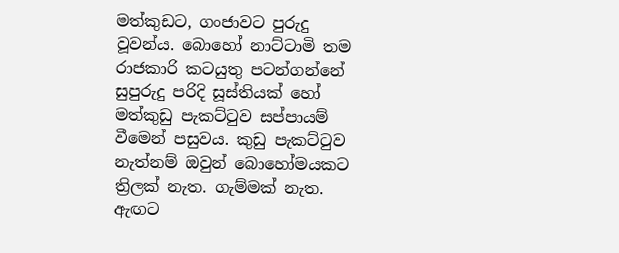මත්කුඩට, ගංජාවට පුරුදු වූවන්ය. බොහෝ නාට්ටාමි තම රාජකාරි කටයුතු පටන්ගන්නේ සුපුරුදු පරිදි සූස්තියක් හෝ මත්කුඩු පැකට්ටුව සප්පායම් වීමෙන් පසුවය. කුඩු පැකට්ටුව නැත්නම් ඔවුන් බොහෝමයකට ත්‍රිලක් නැත. ගැම්මක් නැත. ඇඟට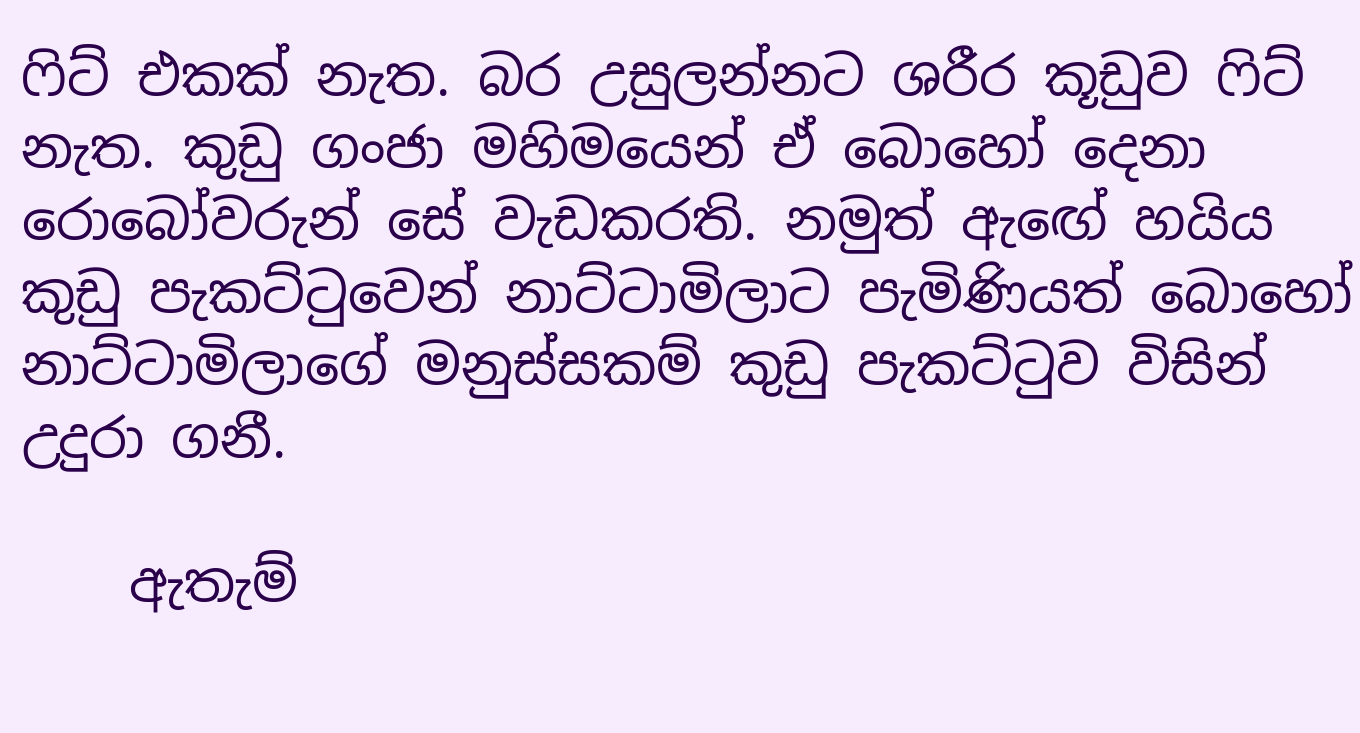ෆිට් එකක් නැත. බර උසුලන්නට ශරීර කූඩුව ෆිට් නැත. කුඩු ගංජා මහිමයෙන් ඒ බොහෝ දෙනා රොබෝවරුන් සේ වැඩකරති. නමුත් ඇඟේ හයිය කුඩු පැකට්ටුවෙන් නාට්ටාමිලාට පැමිණියත් බොහෝ නාට්ටාමිලාගේ මනුස්සකම් කුඩු පැකට්ටුව විසින් උදුරා ගනී.

    ඇතැම්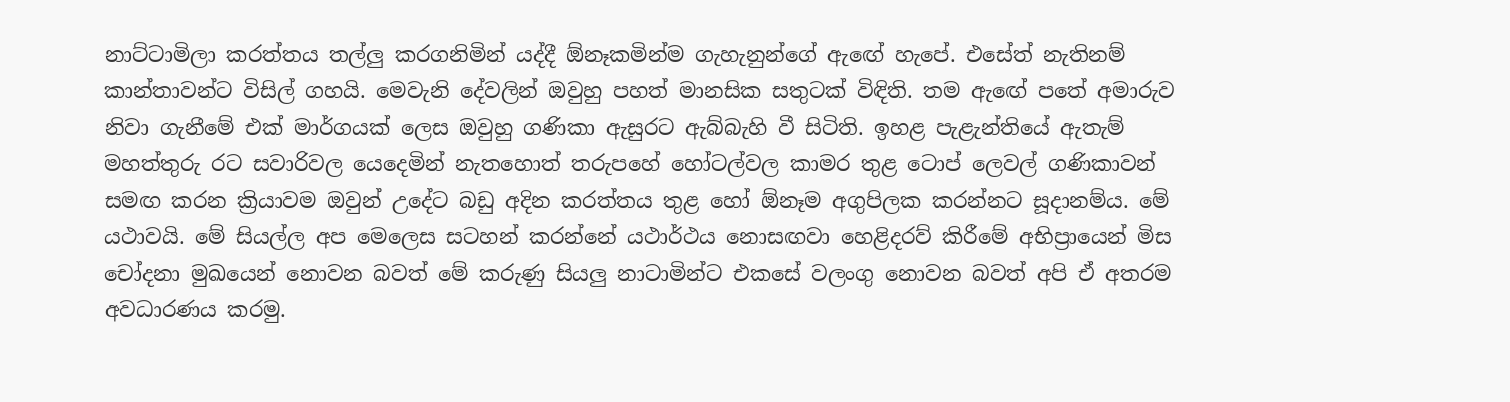නාට්ටාමිලා කරත්තය තල්ලු කරගනිමින් යද්දී ඕනෑකමින්ම ගැහැනුන්ගේ ඇඟේ හැපේ. එසේත් නැතිනම් කාන්තාවන්ට විසිල් ගහයි. මෙවැනි දේවලින් ඔවුහු පහත් මානසික සතුටක් විඳිති. තම ඇඟේ පතේ අමාරුව නිවා ගැනීමේ එක් මාර්ගයක් ලෙස ඔවුහු ගණිකා ඇසුරට ඇබ්බැහි වී සිටිති. ඉහළ පැළැන්තියේ ඇතැම් මහත්තුරු රට සවාරිවල යෙදෙමින් නැතහොත් තරුපහේ හෝටල්වල කාමර තුළ ටොප් ලෙවල් ගණිකාවන් සමඟ කරන ක්‍රියාවම ඔවුන් උදේට බඩු අදින කරත්තය තුළ හෝ ඕනෑම අගුපිලක කරන්නට සූදානම්ය. මේ යථාවයි. මේ සියල්ල අප මෙලෙස සටහන් කරන්නේ යථාර්ථය නොසඟවා හෙළිදරව් කිරීමේ අභිප්‍රායෙන් මිස චෝදනා මුඛයෙන් නොවන බවත් මේ කරුණු සියලු නාටාමින්ට එකසේ වලංගු නොවන බවත් අපි ඒ අතරම අවධාරණය කරමු.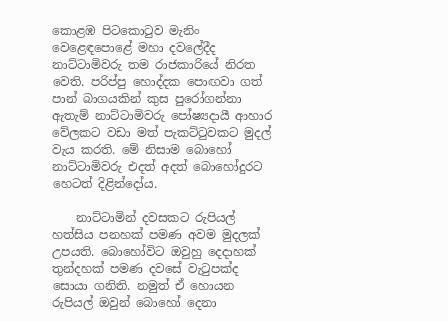කොළඹ පිටකොටුව මැනිං වෙළෙඳපොළේ මහා දවලේදීද නාට්ටාමිවරු තම රාජකාරියේ නිරත වෙති. පරිප්පු හොද්දක පොඟවා ගත් පාන් බාගයකින් කුස පුරෝගන්නා ඇතැම් නාට්ටාමිවරු පෝෂ්‍යදායී ආහාර වේලකට වඩා මත් පැකට්ටුවකට මුදල් වැය කරති. මේ නිසාම බොහෝ නාට්ටාමිවරු එදත් අදත් බොහෝදුරට හෙටත් දිළින්දෝය.

    නාට්ටාමින් දවසකට රුපියල් හත්සිය පනහක් පමණ අවම මුදලක් උපයති. බොහෝවිට ඔවුහු දෙදාහක් තුන්දහක් පමණ දවසේ වැටුපක්ද සොයා ගනිති. නමුත් ඒ හොයන රුපියල් ඔවුන් බොහෝ දෙනා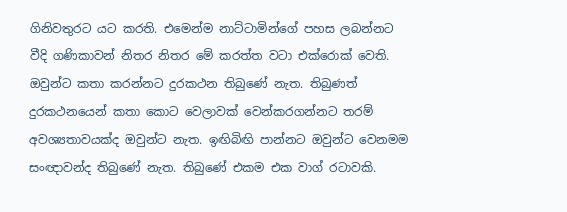ගිනිවතුරට යට කරති. එමෙන්ම නාට්ටාමින්ගේ පහස ලබන්නට වීදි ගණිකාවන් නිතර නිතර මේ කරත්ත වටා එක්රොක් වෙති. ඔවුන්ට කතා කරන්නට දුරකථන තිබුණේ නැත. තිබුණත් දුරකථනයෙන් කතා කොට වෙලාවක් වෙන්කරගන්නට තරම් අවශ්‍යතාවයක්ද ඔවුන්ට නැත. ඉඟිබිඟි පාන්නට ඔවුන්ට වෙනමම සංඥාවන්ද තිබුණේ නැත. තිබුණේ එකම එක වාග් රටාවකි.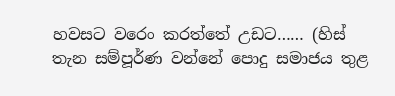හවසට වරෙං කරත්තේ උඩට…… (හිස් තැන සම්පූර්ණ වන්නේ පොදු සමාජය තුළ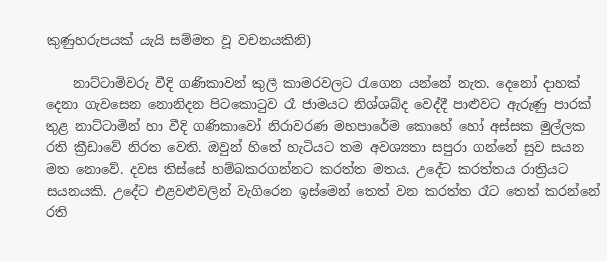කුණුහරුපයක් යැයි සම්මත වූ වචනයකිනි)

    නාට්ටාමිවරු වීදි ගණිකාවන් කුලී කාමරවලට රැගෙන යන්නේ නැත. දෙනෝ දාහක් දෙනා ගැවසෙන නොනිදන පිටකොටුව රෑ ජාමයට නිශ්ශබ්ද වෙද්දී පාළුවට ඇරුණු පාරක් තුළ නාට්ටාමින් හා වීදි ගණිකාවෝ නිරාවරණ මහපාරේම කොහේ හෝ අස්සක මුල්ලක රති ක්‍රීඩාවේ නිරත වෙති. ඔවුන් හිතේ හැටියට තම අවශ්‍යතා සපුරා ගන්නේ සුව සයන මත නොවේ. දවස තිස්සේ හම්බකරගන්නට කරත්ත මතය. උදේට කරත්තය රාත්‍රියට සයනයකි. උදේට එළවළුවලින් වැගිරෙන ඉස්මෙන් තෙත් වන කරත්ත රෑට තෙත් කරන්නේ රති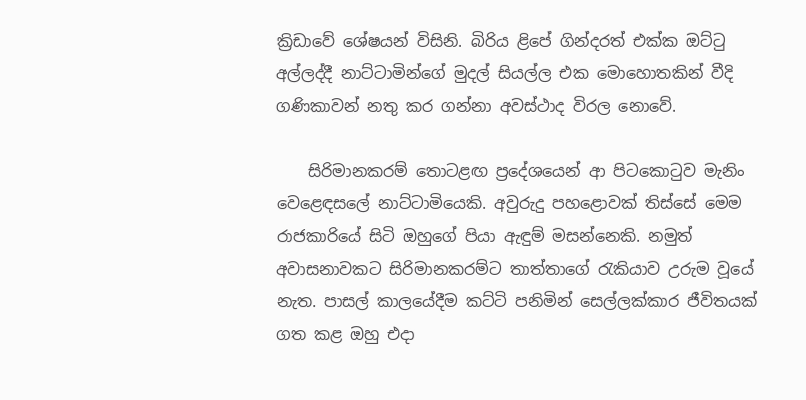ක්‍රිඩාවේ ශේෂයන් විසිනි. බිරිය ළිපේ ගින්දරත් එක්ක ඔට්ටු අල්ලද්දී නාට්ටාමින්ගේ මුදල් සියල්ල එක මොහොතකින් වීදි ගණිකාවන් නතු කර ගන්නා අවස්ථාද විරල නොවේ.

    සිරිමානකරම් තොටළඟ ප්‍රදේශයෙන් ආ පිටකොටුව මැනිං වෙළෙඳසලේ නාට්ටාමියෙකි. අවුරුදු පහළොවක් තිස්සේ මෙම රාජකාරියේ සිටි ඔහුගේ පියා ඇඳුම් මසන්නෙකි. නමුත් අවාසනාවකට සිරිමානකරම්ට තාත්තාගේ රැකියාව උරුම වූයේ නැත. පාසල් කාලයේදීම කට්ටි පනිමින් සෙල්ලක්කාර ජීවිතයක් ගත කළ ඔහු එදා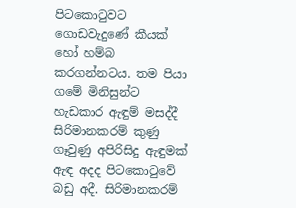පිටකොටුවට ගොඩවැදුණේ කීයක් හෝ හම්බ කරගන්නටය. තම පියා ගමේ මිනිසුන්ට හැඩකාර ඇඳුම් මසද්දී සිරිමානකරම් කුණු ගෑවුණු අපිරිසිදු ඇඳුමක් ඇඳ අදද පිටකොටුවේ බඩු අදී. සිරිමානකරම්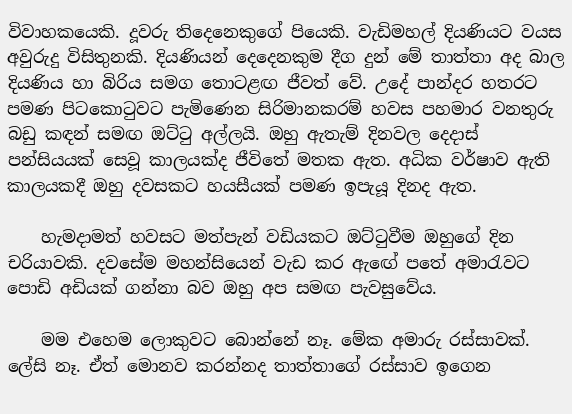විවාහකයෙකි. දූවරු තිදෙනෙකුගේ පියෙකි. වැඩිමහල් දියණියට වයස අවුරුදු විසිතුනකි. දියණියන් දෙදෙනකුම දීග දුන් මේ තාත්තා අද බාල දියණිය හා බිරිය සමග තොටළඟ ජීවත් වේ. උදේ පාන්දර හතරට පමණ පිටකොටුවට පැමිණෙන සිරිමානකරම් හවස පහමාර වනතුරු බඩු කඳන් සමඟ ඔට්ටු අල්ලයි. ඔහු ඇතැම් දිනවල දෙදාස් පන්සියයක් සෙවූ කාලයක්ද ජීවිතේ මතක ඇත. අධික වර්ෂාව ඇති කාලයකදී ඔහු දවසකට හයසීයක් පමණ ඉපැයූ දිනද ඇත.

    හැමදාමත් හවසට මත්පැන් වඩියකට ඔට්ටුවීම ඔහුගේ දින චරියාවකි. දවසේම මහන්සියෙන් වැඩ කර ඇඟේ පතේ අමාරැවට පොඩි අඩියක් ගන්නා බව ඔහු අප සමඟ පැවසුවේය.

    මම එහෙම ලොකුවට බොන්නේ නෑ. මේක අමාරු රස්සාවක්. ලේසි නෑ. ඒත් මොනව කරන්නද තාත්තාගේ රස්සාව ඉගෙන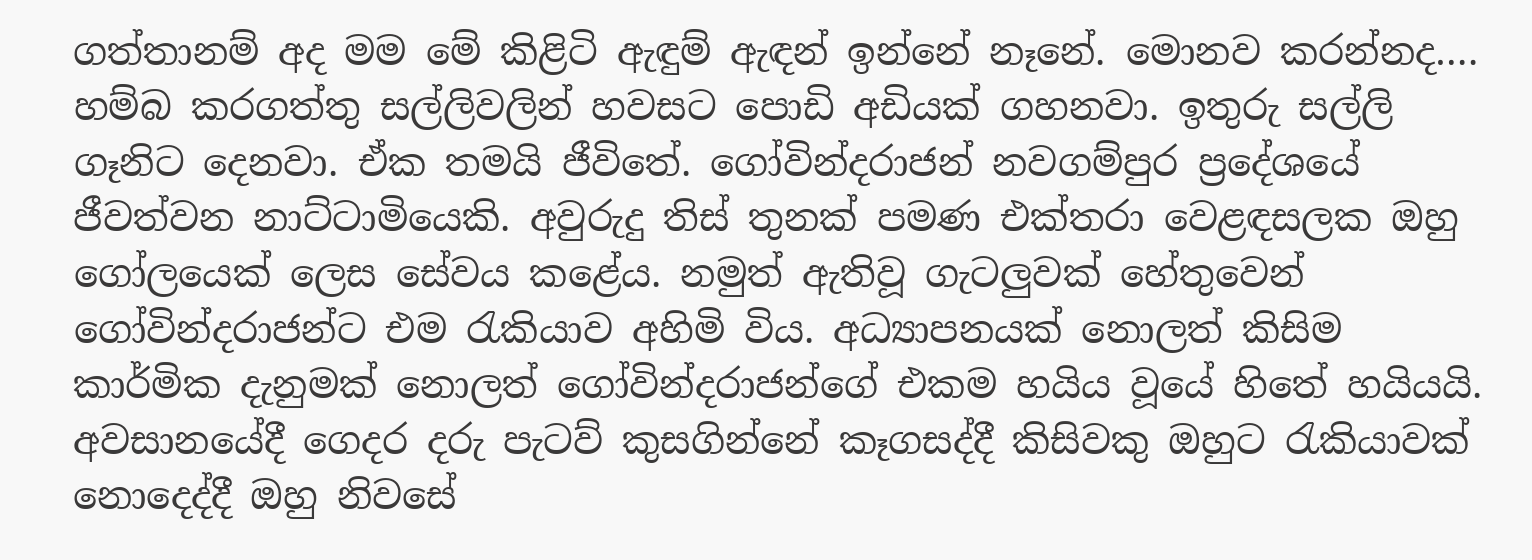ගත්තානම් අද මම මේ කිළිටි ඇඳුම් ඇඳන් ඉන්නේ නෑනේ. මොනව කරන්නද…. හම්බ කරගත්තු සල්ලිවලින් හවසට පොඩි අඩියක් ගහනවා. ඉතුරු සල්ලි ගෑනිට දෙනවා. ඒක තමයි ජීවිතේ. ගෝවින්දරාජන් නවගම්පුර ප්‍රදේශයේ ජීවත්වන නාට්ටාමියෙකි. අවුරුදු තිස් තුනක් පමණ එක්තරා වෙළඳසලක ඔහු ගෝලයෙක් ලෙස සේවය කළේය. නමුත් ඇතිවූ ගැටලුවක් හේතුවෙන් ගෝවින්දරාජන්ට එම රැකියාව අහිමි විය. අධ්‍යාපනයක් නොලත් කිසිම කාර්මික දැනුමක් නොලත් ගෝවින්දරාජන්ගේ එකම හයිය වූයේ හිතේ හයියයි. අවසානයේදී ගෙදර දරු පැටව් කුසගින්නේ කෑගසද්දී කිසිවකු ඔහුට රැකියාවක් නොදෙද්දී ඔහු නිවසේ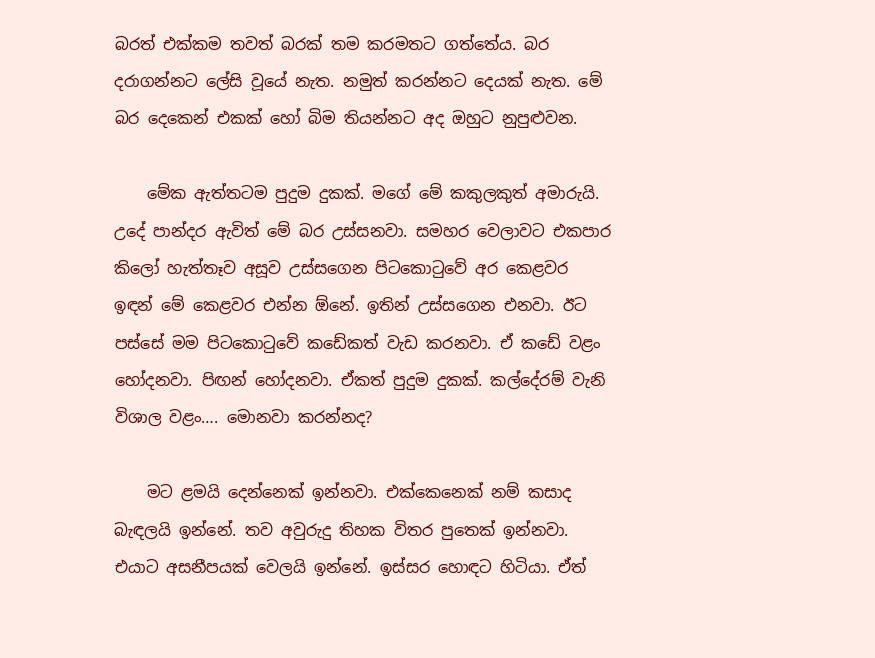බරත් එක්කම තවත් බරක් තම කරමතට ගත්තේය. බර දරාගන්නට ලේසි වූයේ නැත. නමුත් කරන්නට දෙයක් නැත. මේ බර දෙකෙන් එකක් හෝ බිම තියන්නට අද ඔහුට නුපුළුවන.

    මේක ඇත්තටම පුදුම දුකක්. මගේ මේ කකුලකුත් අමාරුයි. උදේ පාන්දර ඇවිත් මේ බර උස්සනවා. සමහර වෙලාවට එකපාර කිලෝ හැත්තෑව අසූව උස්සගෙන පිටකොටුවේ අර කෙළවර ඉඳන් මේ කෙළවර එන්න ඕනේ. ඉතින් උස්සගෙන එනවා. ඊට පස්සේ මම පිටකොටුවේ කඩේකත් වැඩ කරනවා. ඒ කඩේ වළං හෝදනවා. පිඟන් හෝදනවා. ඒකත් පුදුම දුකක්. කල්දේරම් වැනි විශාල වළං…. මොනවා කරන්නද?

    මට ළමයි දෙන්නෙක් ඉන්නවා. එක්කෙනෙක් නම් කසාද බැඳලයි ඉන්නේ. තව අවුරුදු තිහක විතර පුතෙක් ඉන්නවා. එයාට අසනීපයක් වෙලයි ඉන්නේ. ඉස්සර හොඳට හිටියා. ඒත්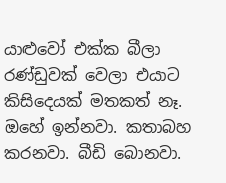යාළුවෝ එක්ක බීලා රණ්ඩුවක් වෙලා එයාට කිසිදෙයක් මතකත් නෑ. ඔහේ ඉන්නවා. කතාබහ කරනවා. බීඩි බොනවා.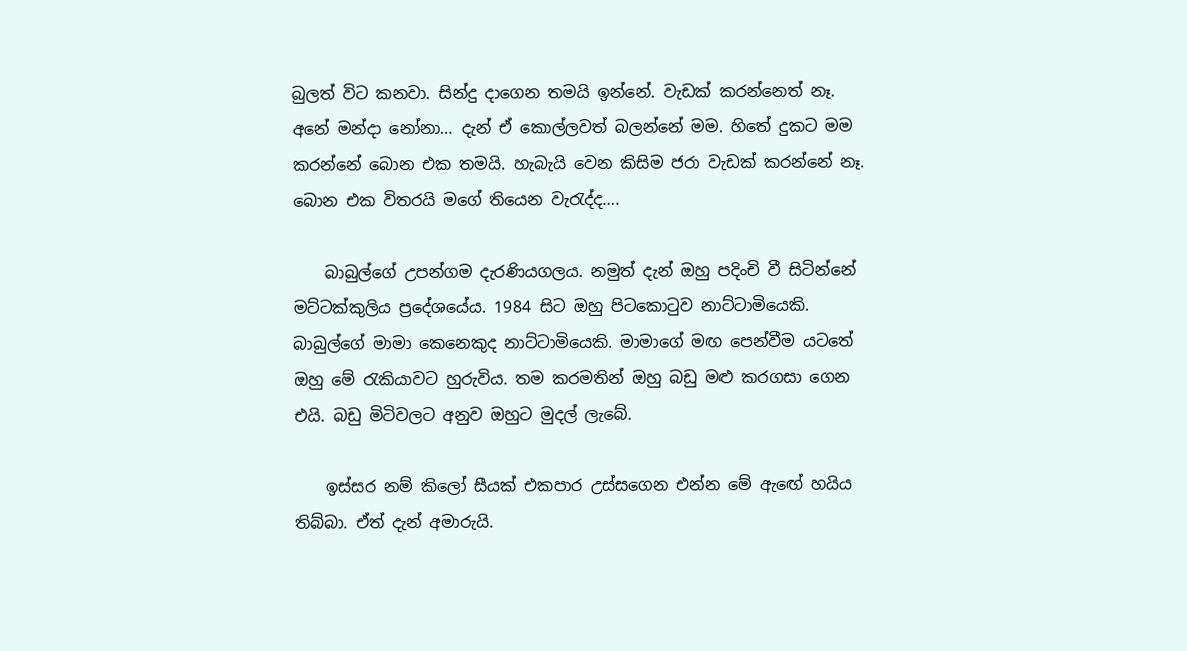බුලත් විට කනවා. සින්දු දාගෙන තමයි ඉන්නේ. වැඩක් කරන්නෙත් නෑ. අනේ මන්දා නෝනා… දැන් ඒ කොල්ලවත් බලන්නේ මම. හිතේ දුකට මම කරන්නේ බොන එක තමයි. හැබැයි වෙන කිසිම ජරා වැඩක් කරන්නේ නෑ. බොන එක විතරයි මගේ තියෙන වැරැද්ද….

    බාබුල්ගේ උපන්ගම දැරණියගලය. නමුත් දැන් ඔහු පදිංචි වී සිටින්නේ මට්ටක්කුලිය ප්‍රදේශයේය. 1984 සිට ඔහු පිටකොටුව නාට්ටාමියෙකි. බාබුල්ගේ මාමා කෙනෙකුද නාට්ටාමියෙකි. මාමාගේ මඟ පෙන්වීම යටතේ ඔහු මේ රැකියාවට හුරුවිය. තම කරමතින් ඔහු බඩු මළු කරගසා ගෙන එයි. බඩු මිටිවලට අනුව ඔහුට මුදල් ලැබේ.

    ඉස්සර නම් කිලෝ සීයක් එකපාර උස්සගෙන එන්න මේ ඇඟේ හයිය තිබ්බා. ඒත් දැන් අමාරුයි.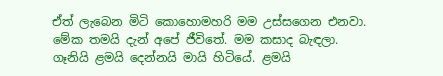ඒත් ලැබෙන මිටි කොහොමහරි මම උස්සගෙන එනවා. මේක තමයි දැන් අපේ ජීවිතේ. මම කසාද බැඳලා. ගෑනියි ළමයි දෙන්නයි මායි හිටියේ. ළමයි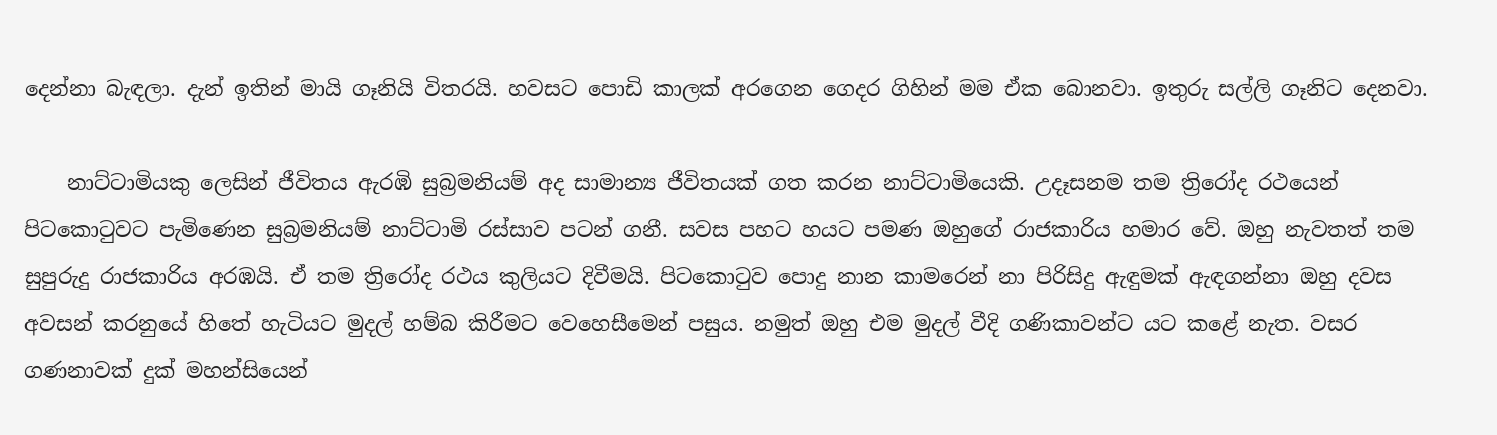දෙන්නා බැඳලා. දැන් ඉතින් මායි ගෑනියි විතරයි. හවසට පොඩි කාලක් අරගෙන ගෙදර ගිහින් මම ඒක බොනවා. ඉතුරු සල්ලි ගෑනිට දෙනවා.

    නාට්ටාමියකු ලෙසින් ජීවිතය ඇරඹි සුබ්‍රමනියම් අද සාමාන්‍ය ජීවිතයක් ගත කරන නාට්ටාමියෙකි. උදෑසනම තම ත්‍රිරෝද රථයෙන් පිටකොටුවට පැමිණෙන සුබ්‍රමනියම් නාට්ටාමි රස්සාව පටන් ගනී. සවස පහට හයට පමණ ඔහුගේ රාජකාරිය හමාර වේ. ඔහු නැවතත් තම සුපුරුදු රාජකාරිය අරඹයි. ඒ තම ත්‍රිරෝද රථය කුලියට දිවීමයි. පිටකොටුව පොදු නාන කාමරෙන් නා පිරිසිදු ඇඳුමක් ඇඳගන්නා ඔහු දවස අවසන් කරනුයේ හිතේ හැටියට මුදල් හම්බ කිරීමට වෙහෙසීමෙන් පසුය. නමුත් ඔහු එම මුදල් වීදි ගණිකාවන්ට යට කළේ නැත. වසර ගණනාවක් දුක් මහන්සියෙන්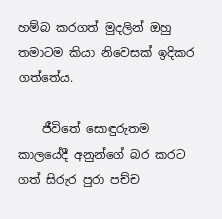හම්බ කරගත් මුදලින් ඔහු තමාටම කියා නිවෙසක් ඉදිකර ගත්තේය.

    ජීවිතේ සොඳුරුතම කාලයේදී අනුන්ගේ බර කරට ගත් සිරුර පුරා පච්ච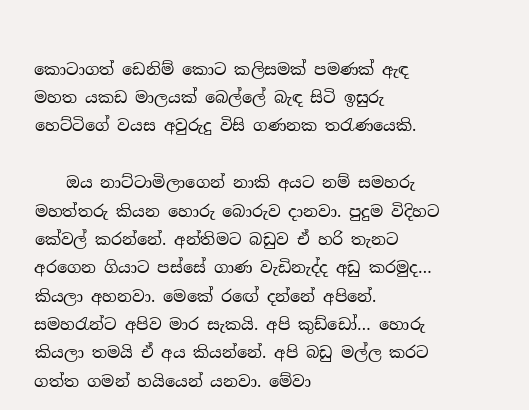කොටාගත් ඩෙනිම් කොට කලිසමක් පමණක් ඇඳ මහත යකඩ මාලයක් බෙල්ලේ බැඳ සිටි ඉසුරු හෙට්ටිගේ වයස අවුරුදු විසි ගණනක තරැණයෙකි.

    ඔය නාට්ටාමිලාගෙන් නාකි අයට නම් සමහරු මහත්තරු කියන හොරු බොරුව දානවා. පුදුම විදිහට කේවල් කරන්නේ. අන්තිමට බඩුව ඒ හරි තැනට අරගෙන ගියාට පස්සේ ගාණ වැඩිනැද්ද අඩු කරමුද… කියලා අහනවා. මෙකේ රඟේ දන්නේ අපිනේ. සමහරැන්ට අපිව මාර සැකයි. අපි කුඩ්ඩෝ… හොරු කියලා තමයි ඒ අය කියන්නේ. අපි බඩු මල්ල කරට ගත්ත ගමන් හයියෙන් යනවා. මේවා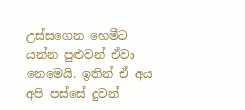උස්සගෙන හෙමීට යන්න පුළුවන් ඒවා නෙමෙයි. ඉතින් ඒ අය අපි පස්සේ දුවන්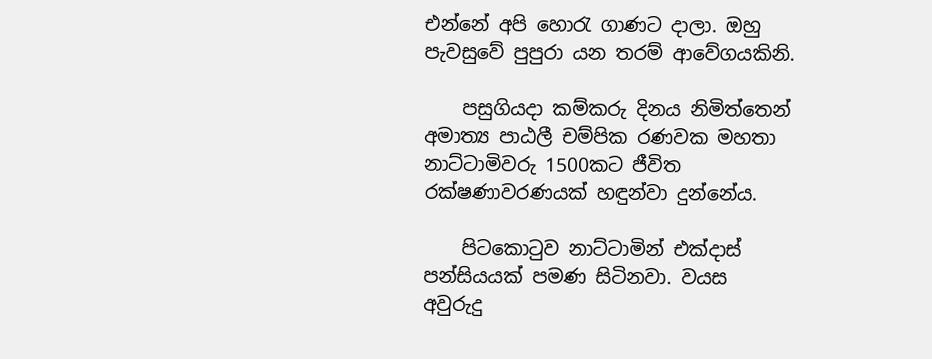එන්නේ අපි හොරැ ගාණට දාලා. ඔහු පැවසුවේ පුපුරා යන තරම් ආවේගයකිනි.

    පසුගියදා කම්කරු දිනය නිමිත්තෙන් අමාත්‍ය පාඨලී චම්පික රණවක මහතා නාට්ටාමිවරු 1500කට ජීවිත රක්ෂණාවරණයක් හඳුන්වා දුන්නේය.

    පිටකොටුව නාට්ටාමින් එක්දාස් පන්සියයක් පමණ සිටිනවා. වයස අවුරුදු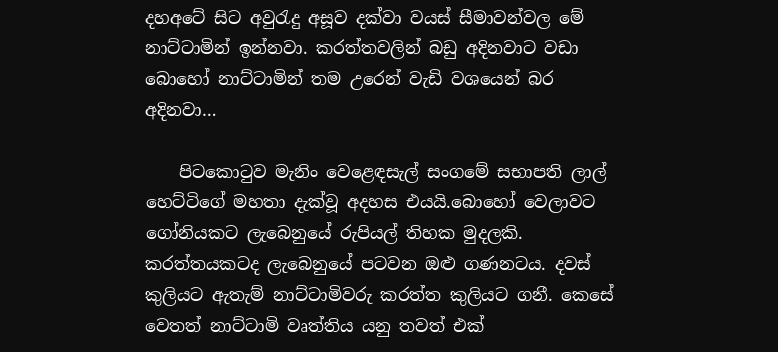දහඅටේ සිට අවුරැදු අසූව දක්වා වයස් සීමාවන්වල මේ නාට්ටාමින් ඉන්නවා. කරත්තවලින් බඩු අදිනවාට වඩා බොහෝ නාට්ටාමින් තම උරෙන් වැඩි වශයෙන් බර අදිනවා…

    පිටකොටුව මැනිං වෙළෙඳසැල් සංගමේ සභාපති ලාල් හෙට්ටිගේ මහතා දැක්වූ අදහස එයයි.බොහෝ වෙලාවට ගෝනියකට ලැබෙනුයේ රුපියල් තිහක මුදලකි. කරත්තයකටද ලැබෙනුයේ පටවන ඔළු ගණනටය. දවස් කුලියට ඇතැම් නාට්ටාමිවරු කරත්ත කුලියට ගනී. කෙසේ වෙතත් නාට්ටාමි වෘත්තිය යනු තවත් එක්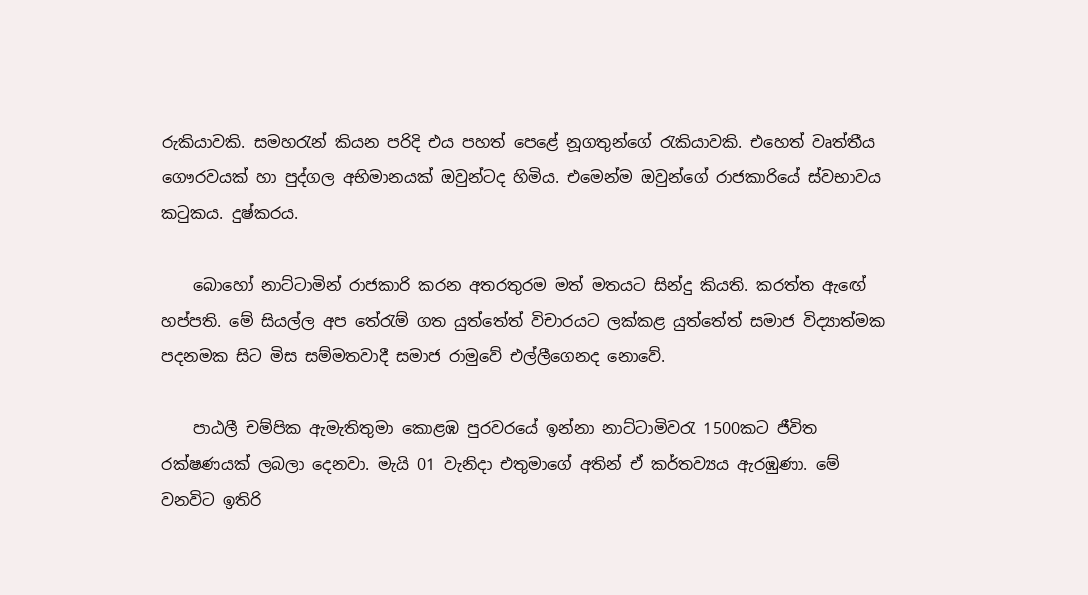රුකියාවකි. සමහරැන් කියන පරිදි එය පහත් පෙළේ නූගතුන්ගේ රැකියාවකි. එහෙත් වෘත්තීය ගෞරවයක් හා පුද්ගල අභිමානයක් ඔවුන්ටද හිමිය. එමෙන්ම ඔවුන්ගේ රාජකාරියේ ස්වභාවය කටුකය. දුෂ්කරය.

    බොහෝ නාට්ටාමින් රාජකාරි කරන අතරතුරම මත් මතයට සින්දු කියති. කරත්ත ඇඟේ හප්පති. මේ සියල්ල අප තේරැම් ගත යුත්තේත් විචාරයට ලක්කළ යුත්තේත් සමාජ විද්‍යාත්මක පදනමක සිට මිස සම්මතවාදී සමාජ රාමුවේ එල්ලීගෙනද නොවේ.

    පාඨලී චම්පික ඇමැතිතුමා කොළඹ පුරවරයේ ඉන්නා නාට්ටාමිවරැ 1500කට ජීවිත රක්ෂණයක් ලබලා දෙනවා. මැයි 01 වැනිදා එතුමාගේ අතින් ඒ කර්තව්‍යය ඇරඹුණා. මේ වනවිට ඉතිරි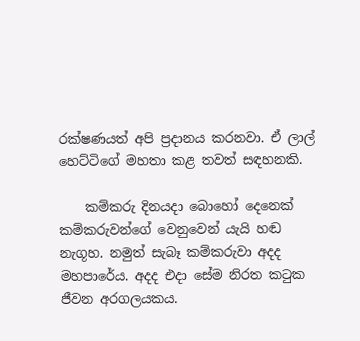රක්ෂණයත් අපි ප්‍රදානය කරනවා. ඒ ලාල් හෙට්ටිගේ මහතා කළ තවත් සඳහනකි.

    කම්කරු දිනයදා බොහෝ දෙනෙක් කම්කරුවන්ගේ වෙනුවෙන් යැයි හඬ නැගූහ. නමුත් සැබෑ කම්කරුවා අදද මහපාරේය. අදද එදා සේම නිරත කටුක ජීවන අරගලයකය.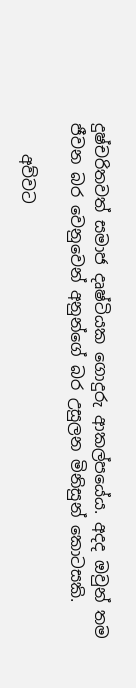දුෂ්චරිතවත් සමාජ දෘෂ්ටියක ගොදුරු ආකල්පයේය. අදද ඔවුන් තම ජීවන බර වෙනුවෙන් අනුන්ගේ බර උසුලන මිනිසුන් කොටසකි.

    අව්වට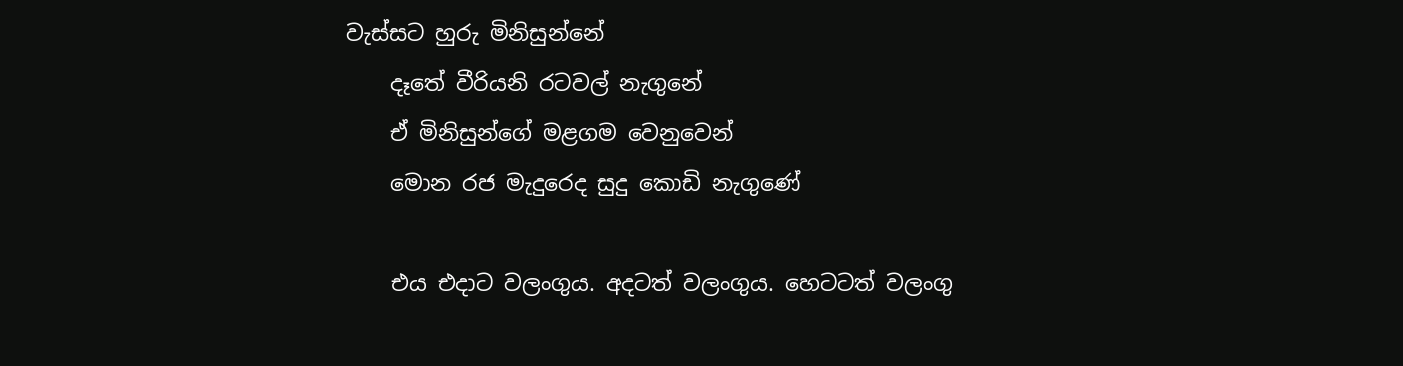වැස්සට හුරු මිනිසුන්නේ
    දෑතේ වීරියනි රටවල් නැගුනේ
    ඒ මිනිසුන්ගේ මළගම වෙනුවෙන්
    මොන රජ මැදුරෙද සුදු කොඩි නැගුණේ

    එය එදාට වලංගුය. අදටත් වලංගුය. හෙටටත් වලංගු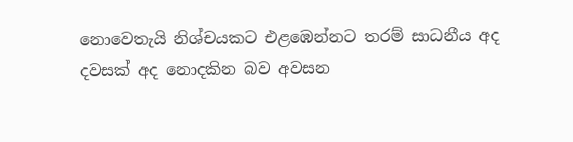නොවෙතැයි නිශ්චයකට එළඹෙන්නට තරම් සාධනීය අද දවසක් අද නොදකින බව අවසන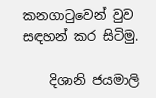කනගාටුවෙන් වුව සඳහන් කර සිටිමු.

    දිශානි ජයමාලි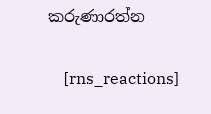කරුණාරත්න

    [rns_reactions]